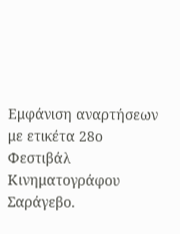Εμφάνιση αναρτήσεων με ετικέτα 28ο Φεστιβάλ Κινηματογράφου Σαράγεβο.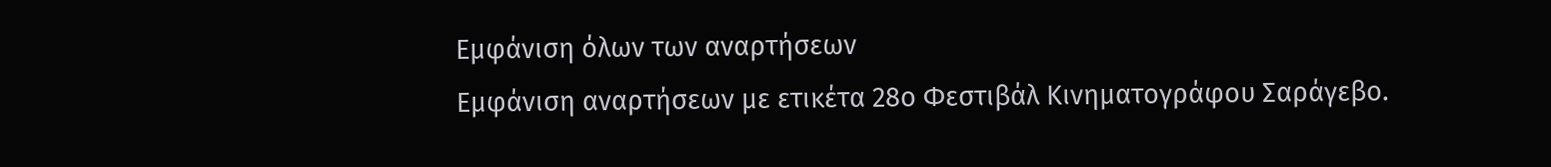Εμφάνιση όλων των αναρτήσεων
Εμφάνιση αναρτήσεων με ετικέτα 28ο Φεστιβάλ Κινηματογράφου Σαράγεβο.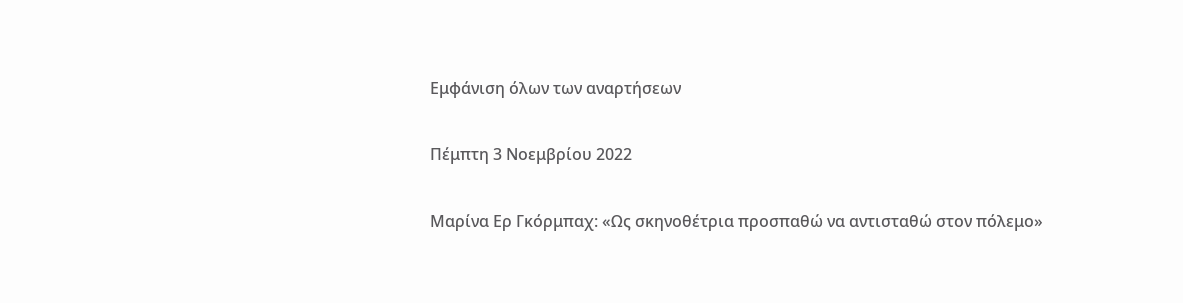Εμφάνιση όλων των αναρτήσεων

Πέμπτη 3 Νοεμβρίου 2022

Μαρίνα Ερ Γκόρμπαχ: «Ως σκηνοθέτρια προσπαθώ να αντισταθώ στον πόλεμο»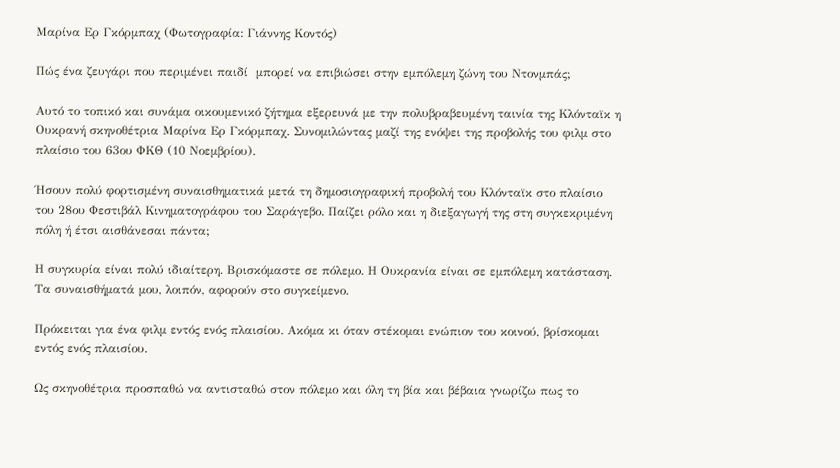Μαρίνα Ερ Γκόρμπαχ (Φωτογραφία: Γιάννης Κοντός)

Πώς ένα ζευγάρι που περιμένει παιδί  μπορεί να επιβιώσει στην εμπόλεμη ζώνη του Ντονμπάς;

Αυτό το τοπικό και συνάμα οικουμενικό ζήτημα εξερευνά με την πολυβραβευμένη ταινία της Κλόνταϊκ η Ουκρανή σκηνοθέτρια Μαρίνα Ερ Γκόρμπαχ. Συνομιλώντας μαζί της ενόψει της προβολής του φιλμ στο πλαίσιο του 63ου ΦΚΘ (10 Νοεμβρίου).

Ήσουν πολύ φορτισμένη συναισθηματικά μετά τη δημοσιογραφική προβολή του Κλόνταϊκ στο πλαίσιο του 28ου Φεστιβάλ Κινηματογράφου του Σαράγεβο. Παίζει ρόλο και η διεξαγωγή της στη συγκεκριμένη πόλη ή έτσι αισθάνεσαι πάντα;

Η συγκυρία είναι πολύ ιδιαίτερη. Βρισκόμαστε σε πόλεμο. Η Ουκρανία είναι σε εμπόλεμη κατάσταση. Τα συναισθήματά μου, λοιπόν, αφορούν στο συγκείμενο.

Πρόκειται για ένα φιλμ εντός ενός πλαισίου. Ακόμα κι όταν στέκομαι ενώπιον του κοινού, βρίσκομαι εντός ενός πλαισίου.

Ως σκηνοθέτρια προσπαθώ να αντισταθώ στον πόλεμο και όλη τη βία και βέβαια γνωρίζω πως το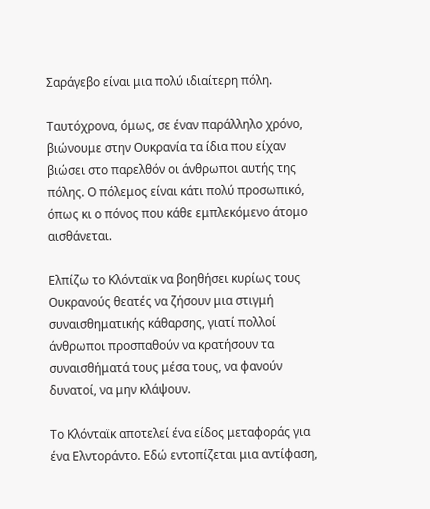Σαράγεβο είναι μια πολύ ιδιαίτερη πόλη.

Ταυτόχρονα, όμως, σε έναν παράλληλο χρόνο, βιώνουμε στην Ουκρανία τα ίδια που είχαν βιώσει στο παρελθόν οι άνθρωποι αυτής της πόλης. Ο πόλεμος είναι κάτι πολύ προσωπικό, όπως κι ο πόνος που κάθε εμπλεκόμενο άτομο αισθάνεται.

Ελπίζω το Κλόνταϊκ να βοηθήσει κυρίως τους Ουκρανούς θεατές να ζήσουν μια στιγμή συναισθηματικής κάθαρσης, γιατί πολλοί άνθρωποι προσπαθούν να κρατήσουν τα συναισθήματά τους μέσα τους, να φανούν δυνατοί, να μην κλάψουν.

Το Κλόνταϊκ αποτελεί ένα είδος μεταφοράς για ένα Ελντοράντο. Εδώ εντοπίζεται μια αντίφαση,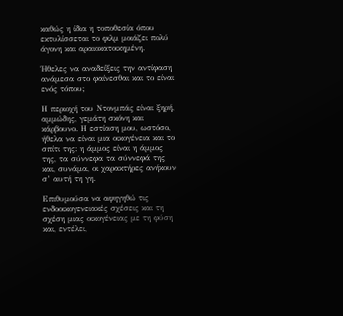καθώς η ίδια η τοποθεσία όπου εκτυλίσσεται το φιλμ μοιάζει πολύ άγονη και αραιοκατοικημένη.

Ήθελες να αναδείξεις την αντίφαση ανάμεσα στο φαίνεσθαι και το είναι ενός τόπου;

Η περιοχή του Ντονμπάς είναι ξηρή, αμμώδης, γεμάτη σκόνη και κάρβουνο. Η εστίαση μου, ωστόσο, ήθελα να είναι μια οικογένεια και το σπίτι της: η άμμος είναι η άμμος της, τα σύννεφα τα σύννεφά της και, συνάμα, οι χαρακτήρες ανήκουν σ’ αυτή τη γη.

Επιθυμούσα να αφηγηθώ τις ενδοοικογενειακές σχέσεις και τη σχέση μιας οικογένειας με τη φύση και, εντέλει,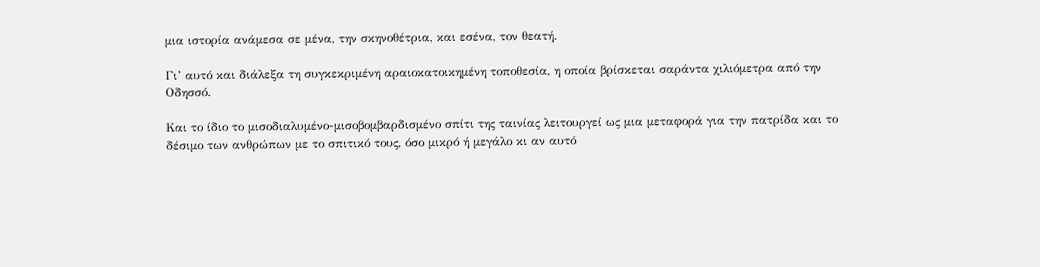μια ιστορία ανάμεσα σε μένα, την σκηνοθέτρια, και εσένα, τον θεατή.

Γι’ αυτό και διάλεξα τη συγκεκριμένη αραιοκατοικημένη τοποθεσία, η οποία βρίσκεται σαράντα χιλιόμετρα από την Οδησσό.

Και το ίδιο το μισοδιαλυμένο-μισοβομβαρδισμένο σπίτι της ταινίας λειτουργεί ως μια μεταφορά για την πατρίδα και το δέσιμο των ανθρώπων με το σπιτικό τους, όσο μικρό ή μεγάλο κι αν αυτό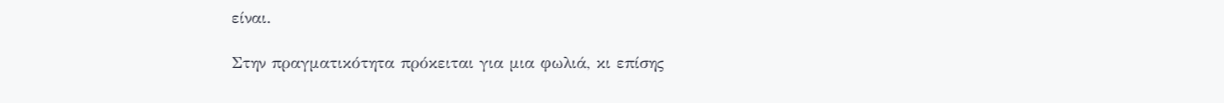είναι.

Στην πραγματικότητα πρόκειται για μια φωλιά, κι επίσης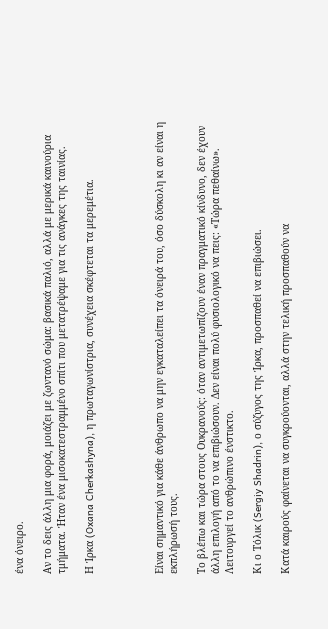ένα όνειρο.

Αν το δεις άλλη μια φορά, μοιάζει με ζωντανό σώμα: βασικά παλιό, αλλά με μερικά καινούρια τμήματα. Ήταν ένα μισοκατεστραμμένο σπίτι που μετατρέψαμε για τις ανάγκες της ταινίας.

Η Ίρκα (Oxana Cherkashyna), η πρωταγωνίστρια, συνέχεια σκέφτεται τα μερεμέτια.




Είναι σημαντικό για κάθε άνθρωπο να μην εγκαταλείπει τα όνειρά του, όσο δύσκολη κι αν είναι η εκπλήρωσή τους.

Το βλέπω και τώρα στους Ουκρανούς: όταν αντιμετωπίζουν έναν πραγματικό κίνδυνο, δεν έχουν άλλη επιλογή από το να επιβιώσουν. Δεν είναι πολύ φυσιολογικό να πεις: «Τώρα πεθαίνω». Λειτουργεί το ανθρώπινο ένστικτο.

Κι ο Τόλικ (Sergiy Shadrin), ο σύζυγος της Ίρκα, προσπαθεί να επιβιώσει.

Κατά καιρούς φαίνεται να συγκρούονται, αλλά στην τελική προσπαθούν να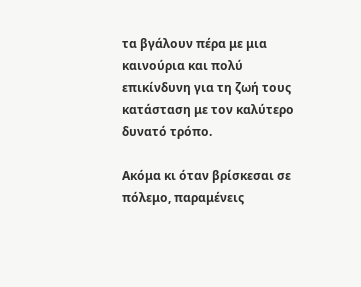τα βγάλουν πέρα με μια καινούρια και πολύ επικίνδυνη για τη ζωή τους κατάσταση με τον καλύτερο δυνατό τρόπο.

Ακόμα κι όταν βρίσκεσαι σε πόλεμο, παραμένεις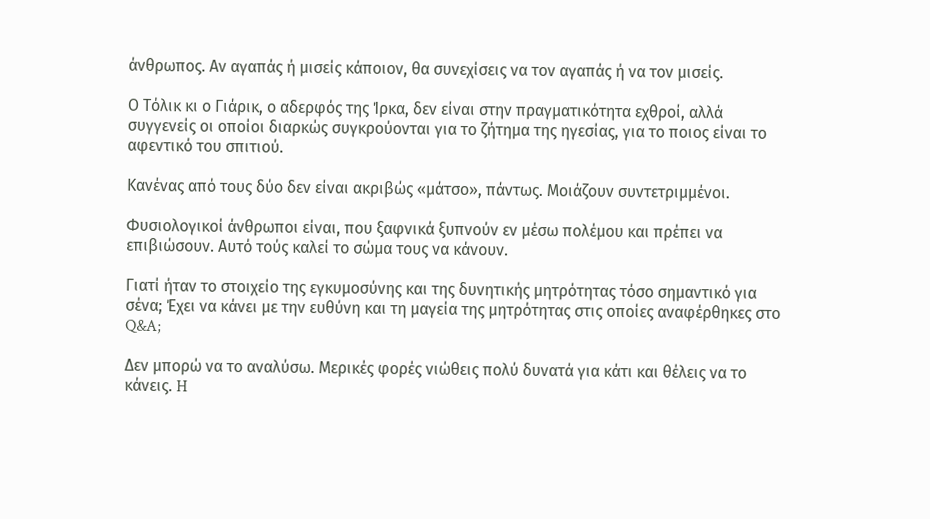άνθρωπος. Αν αγαπάς ή μισείς κάποιον, θα συνεχίσεις να τον αγαπάς ή να τον μισείς.

Ο Τόλικ κι ο Γιάρικ, ο αδερφός της Ίρκα, δεν είναι στην πραγματικότητα εχθροί, αλλά συγγενείς οι οποίοι διαρκώς συγκρούονται για το ζήτημα της ηγεσίας, για το ποιος είναι το αφεντικό του σπιτιού.

Κανένας από τους δύο δεν είναι ακριβώς «μάτσο», πάντως. Μοιάζουν συντετριμμένοι.

Φυσιολογικοί άνθρωποι είναι, που ξαφνικά ξυπνούν εν μέσω πολέμου και πρέπει να επιβιώσουν. Αυτό τούς καλεί το σώμα τους να κάνουν.

Γιατί ήταν το στοιχείο της εγκυμοσύνης και της δυνητικής μητρότητας τόσο σημαντικό για σένα; Έχει να κάνει με την ευθύνη και τη μαγεία της μητρότητας στις οποίες αναφέρθηκες στο Q&A;

Δεν μπορώ να το αναλύσω. Μερικές φορές νιώθεις πολύ δυνατά για κάτι και θέλεις να το κάνεις. H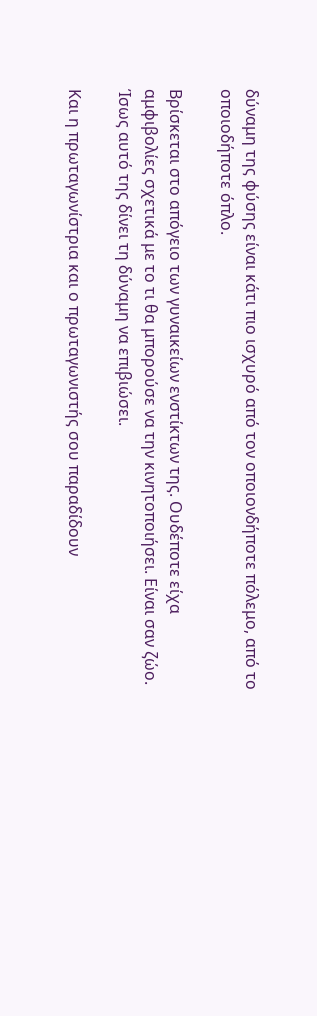δύναμη της φύσης είναι κάτι πιο ισχυρό από τον οποιονδήποτε πόλεμο, από το οποιοδήποτε όπλο.

Βρίσκεται στο απόγειο των γυναικείων ενστίκτων της. Ουδέποτε είχα αμφιβολίες σχετικά με το τι θα μπορούσε να την κινητοποιήσει. Είναι σαν ζώο. Ίσως αυτό της δίνει τη δύναμη να επιβιώσει.

Και η πρωταγωνίστρια και ο πρωταγωνιστής σου παραδίδουν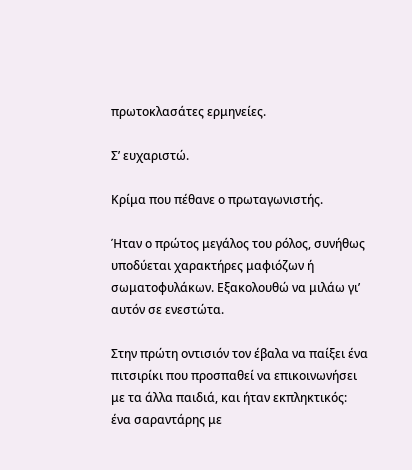πρωτοκλασάτες ερμηνείες.

Σ’ ευχαριστώ.

Κρίμα που πέθανε ο πρωταγωνιστής.

Ήταν ο πρώτος μεγάλος του ρόλος, συνήθως υποδύεται χαρακτήρες μαφιόζων ή σωματοφυλάκων. Εξακολουθώ να μιλάω γι’ αυτόν σε ενεστώτα.

Στην πρώτη οντισιόν τον έβαλα να παίξει ένα πιτσιρίκι που προσπαθεί να επικοινωνήσει με τα άλλα παιδιά, και ήταν εκπληκτικός: ένα σαραντάρης με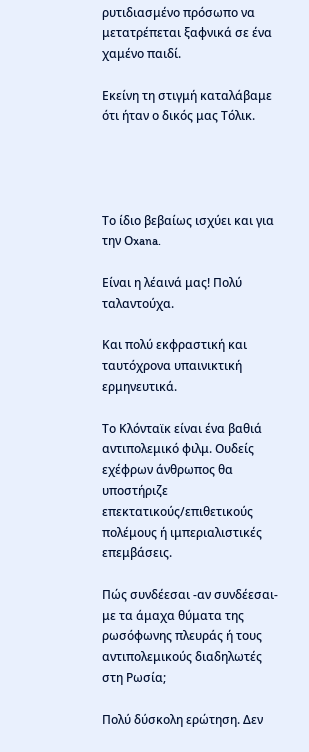ρυτιδιασμένο πρόσωπο να μετατρέπεται ξαφνικά σε ένα χαμένο παιδί.

Εκείνη τη στιγμή καταλάβαμε ότι ήταν ο δικός μας Τόλικ.




Το ίδιο βεβαίως ισχύει και για την Οxana.

Είναι η λέαινά μας! Πολύ ταλαντούχα.

Και πολύ εκφραστική και ταυτόχρονα υπαινικτική ερμηνευτικά.

Το Κλόνταϊκ είναι ένα βαθιά αντιπολεμικό φιλμ. Ουδείς εχέφρων άνθρωπος θα υποστήριζε επεκτατικούς/επιθετικούς πολέμους ή ιμπεριαλιστικές επεμβάσεις.

Πώς συνδέεσαι -αν συνδέεσαι- με τα άμαχα θύματα της ρωσόφωνης πλευράς ή τους αντιπολεμικούς διαδηλωτές στη Ρωσία;

Πολύ δύσκολη ερώτηση. Δεν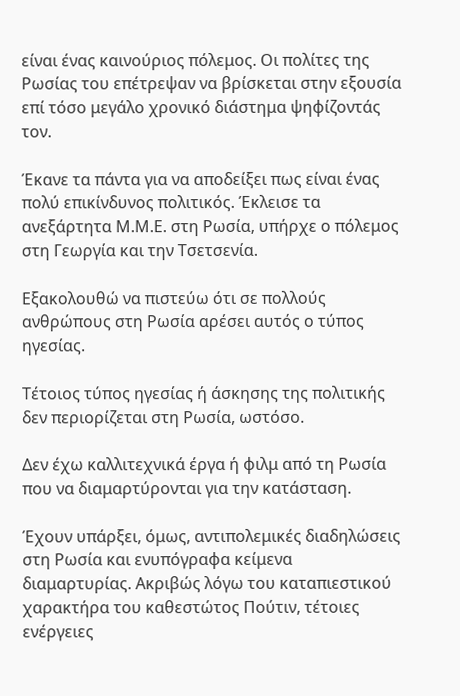είναι ένας καινούριος πόλεμος. Οι πολίτες της Ρωσίας του επέτρεψαν να βρίσκεται στην εξουσία επί τόσο μεγάλο χρονικό διάστημα ψηφίζοντάς τον.

Έκανε τα πάντα για να αποδείξει πως είναι ένας πολύ επικίνδυνος πολιτικός. Έκλεισε τα ανεξάρτητα Μ.Μ.Ε. στη Ρωσία, υπήρχε ο πόλεμος στη Γεωργία και την Τσετσενία.

Εξακολουθώ να πιστεύω ότι σε πολλούς ανθρώπους στη Ρωσία αρέσει αυτός ο τύπος ηγεσίας.

Τέτοιος τύπος ηγεσίας ή άσκησης της πολιτικής δεν περιορίζεται στη Ρωσία, ωστόσο.

Δεν έχω καλλιτεχνικά έργα ή φιλμ από τη Ρωσία που να διαμαρτύρονται για την κατάσταση.

Έχουν υπάρξει, όμως, αντιπολεμικές διαδηλώσεις στη Ρωσία και ενυπόγραφα κείμενα διαμαρτυρίας. Ακριβώς λόγω του καταπιεστικού χαρακτήρα του καθεστώτος Πούτιν, τέτοιες ενέργειες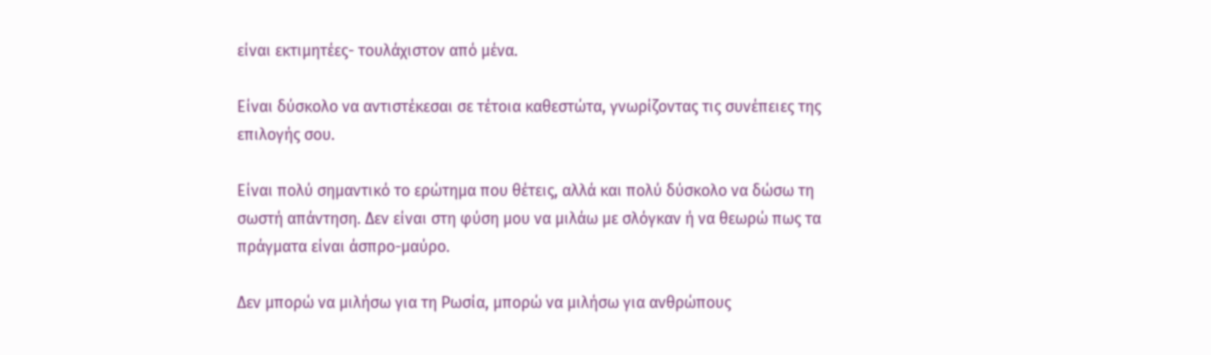είναι εκτιμητέες- τουλάχιστον από μένα.

Είναι δύσκολο να αντιστέκεσαι σε τέτοια καθεστώτα, γνωρίζοντας τις συνέπειες της επιλογής σου.

Είναι πολύ σημαντικό το ερώτημα που θέτεις, αλλά και πολύ δύσκολο να δώσω τη σωστή απάντηση. Δεν είναι στη φύση μου να μιλάω με σλόγκαν ή να θεωρώ πως τα πράγματα είναι άσπρο-μαύρο.

Δεν μπορώ να μιλήσω για τη Ρωσία, μπορώ να μιλήσω για ανθρώπους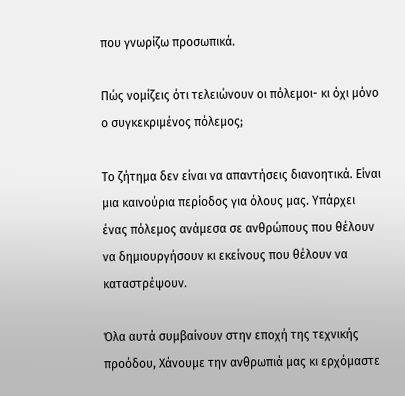που γνωρίζω προσωπικά.

Πώς νομίζεις ότι τελειώνουν οι πόλεμοι- κι όχι μόνο ο συγκεκριμένος πόλεμος;

Το ζήτημα δεν είναι να απαντήσεις διανοητικά. Είναι μια καινούρια περίοδος για όλους μας. Υπάρχει ένας πόλεμος ανάμεσα σε ανθρώπους που θέλουν να δημιουργήσουν κι εκείνους που θέλουν να καταστρέψουν.

Όλα αυτά συμβαίνουν στην εποχή της τεχνικής προόδου, Χάνουμε την ανθρωπιά μας κι ερχόμαστε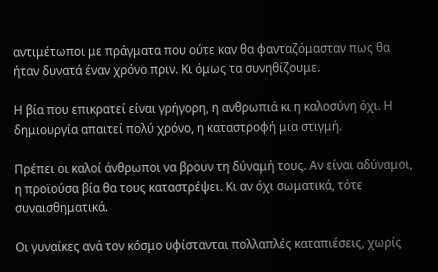αντιμέτωποι με πράγματα που ούτε καν θα φανταζόμασταν πως θα ήταν δυνατά έναν χρόνο πριν. Κι όμως τα συνηθίζουμε.

Η βία που επικρατεί είναι γρήγορη, η ανθρωπιά κι η καλοσύνη όχι. Η δημιουργία απαιτεί πολύ χρόνο, η καταστροφή μια στιγμή.

Πρέπει οι καλοί άνθρωποι να βρουν τη δύναμή τους. Αν είναι αδύναμοι, η προϊούσα βία θα τους καταστρέψει. Κι αν όχι σωματικά, τότε συναισθηματικά.

Οι γυναίκες ανά τον κόσμο υφίστανται πολλαπλές καταπιέσεις, χωρίς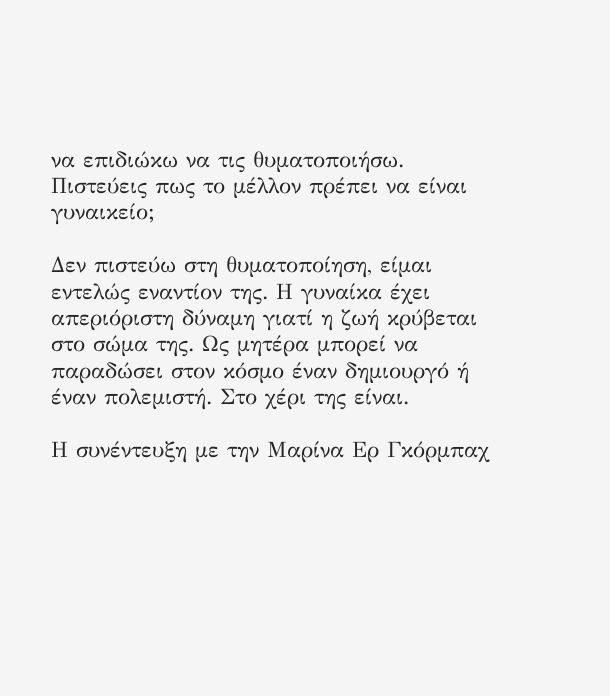να επιδιώκω να τις θυματοποιήσω. Πιστεύεις πως το μέλλον πρέπει να είναι γυναικείο;

Δεν πιστεύω στη θυματοποίηση, είμαι εντελώς εναντίον της. Η γυναίκα έχει απεριόριστη δύναμη γιατί η ζωή κρύβεται στο σώμα της. Ως μητέρα μπορεί να παραδώσει στον κόσμο έναν δημιουργό ή έναν πολεμιστή. Στο χέρι της είναι.

Η συνέντευξη με την Μαρίνα Ερ Γκόρμπαχ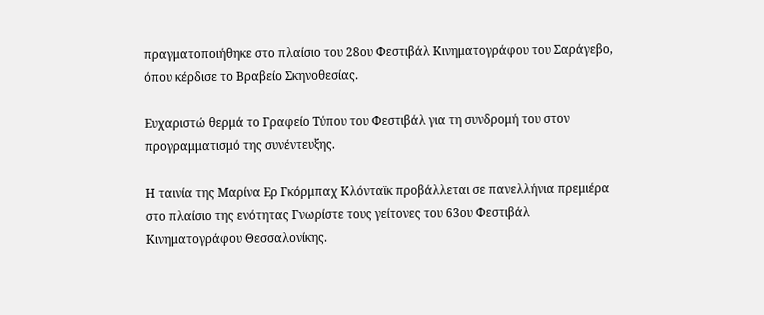πραγματοποιήθηκε στο πλαίσιο του 28ου Φεστιβάλ Κινηματογράφου του Σαράγεβο, όπου κέρδισε το Βραβείο Σκηνοθεσίας.

Ευχαριστώ θερμά το Γραφείο Τύπου του Φεστιβάλ για τη συνδρομή του στον προγραμματισμό της συνέντευξης.

Η ταινία της Μαρίνα Ερ Γκόρμπαχ Κλόνταϊκ προβάλλεται σε πανελλήνια πρεμιέρα στο πλαίσιο της ενότητας Γνωρίστε τους γείτονες του 63ου Φεστιβάλ Κινηματογράφου Θεσσαλονίκης.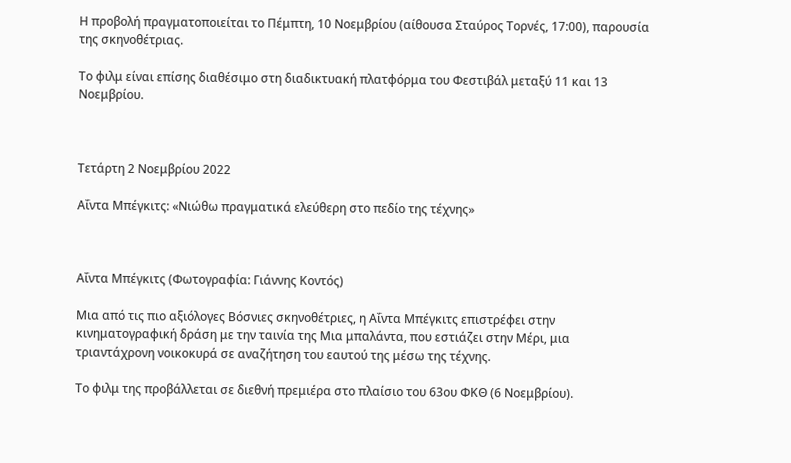Η προβολή πραγματοποιείται το Πέμπτη, 10 Νοεμβρίου (αίθουσα Σταύρος Τορνές, 17:00), παρουσία της σκηνοθέτριας.

Το φιλμ είναι επίσης διαθέσιμο στη διαδικτυακή πλατφόρμα του Φεστιβάλ μεταξύ 11 και 13 Νοεμβρίου.



Τετάρτη 2 Νοεμβρίου 2022

Αΐντα Μπέγκιτς: «Νιώθω πραγματικά ελεύθερη στο πεδίο της τέχνης»



Αΐντα Μπέγκιτς (Φωτογραφία: Γιάννης Κοντός)

Μια από τις πιο αξιόλογες Βόσνιες σκηνοθέτριες, η Αΐντα Μπέγκιτς επιστρέφει στην κινηματογραφική δράση με την ταινία της Μια μπαλάντα, που εστιάζει στην Μέρι, μια τριαντάχρονη νοικοκυρά σε αναζήτηση του εαυτού της μέσω της τέχνης.

Το φιλμ της προβάλλεται σε διεθνή πρεμιέρα στο πλαίσιο του 63ου ΦΚΘ (6 Νοεμβρίου).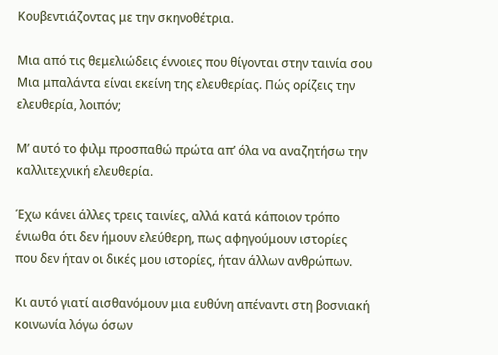Κουβεντιάζοντας με την σκηνοθέτρια.

Μια από τις θεμελιώδεις έννοιες που θίγονται στην ταινία σου Μια μπαλάντα είναι εκείνη της ελευθερίας. Πώς ορίζεις την ελευθερία, λοιπόν;

Μ’ αυτό το φιλμ προσπαθώ πρώτα απ’ όλα να αναζητήσω την καλλιτεχνική ελευθερία.

Έχω κάνει άλλες τρεις ταινίες, αλλά κατά κάποιον τρόπο ένιωθα ότι δεν ήμουν ελεύθερη, πως αφηγούμουν ιστορίες που δεν ήταν οι δικές μου ιστορίες, ήταν άλλων ανθρώπων.

Κι αυτό γιατί αισθανόμουν μια ευθύνη απέναντι στη βοσνιακή κοινωνία λόγω όσων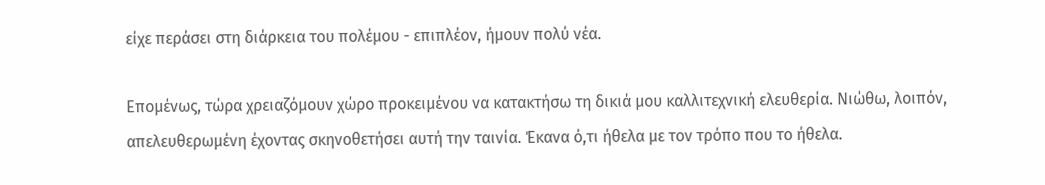είχε περάσει στη διάρκεια του πολέμου - επιπλέον, ήμουν πολύ νέα.

Επομένως, τώρα χρειαζόμουν χώρο προκειμένου να κατακτήσω τη δικιά μου καλλιτεχνική ελευθερία. Νιώθω, λοιπόν, απελευθερωμένη έχοντας σκηνοθετήσει αυτή την ταινία. Έκανα ό,τι ήθελα με τον τρόπο που το ήθελα.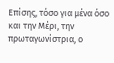Επίσης, τόσο για μένα όσο και την Μέρι, την πρωταγωνίστρια, ο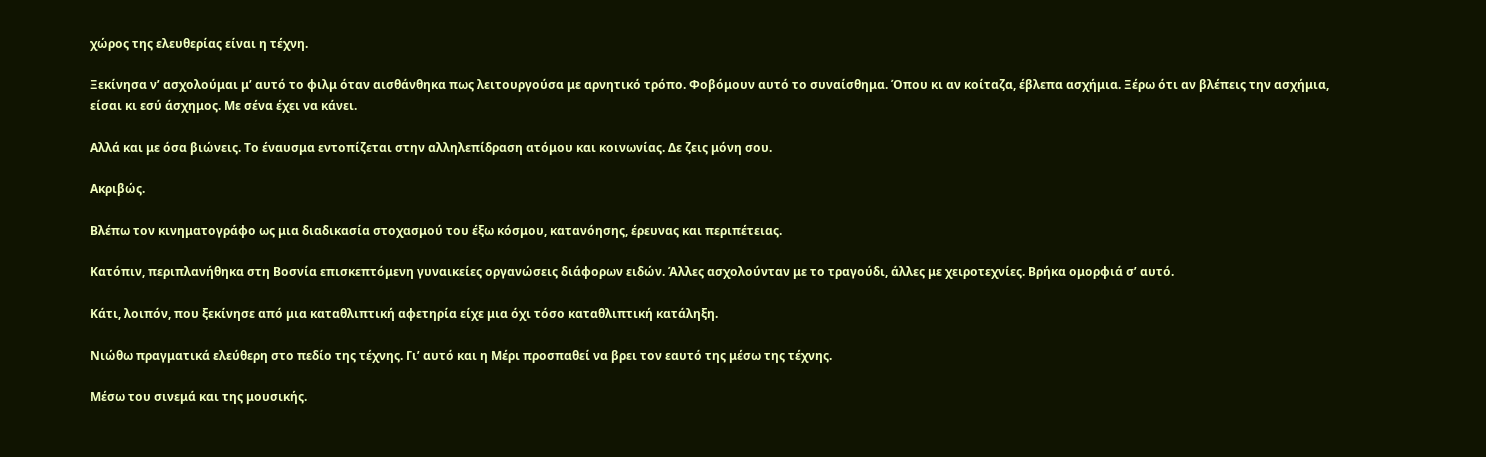χώρος της ελευθερίας είναι η τέχνη.

Ξεκίνησα ν’ ασχολούμαι μ’ αυτό το φιλμ όταν αισθάνθηκα πως λειτουργούσα με αρνητικό τρόπο. Φοβόμουν αυτό το συναίσθημα. Όπου κι αν κοίταζα, έβλεπα ασχήμια. Ξέρω ότι αν βλέπεις την ασχήμια, είσαι κι εσύ άσχημος. Με σένα έχει να κάνει.

Αλλά και με όσα βιώνεις. Το έναυσμα εντοπίζεται στην αλληλεπίδραση ατόμου και κοινωνίας. Δε ζεις μόνη σου.

Ακριβώς.

Βλέπω τον κινηματογράφο ως μια διαδικασία στοχασμού του έξω κόσμου, κατανόησης, έρευνας και περιπέτειας.

Κατόπιν, περιπλανήθηκα στη Βοσνία επισκεπτόμενη γυναικείες οργανώσεις διάφορων ειδών. Άλλες ασχολούνταν με το τραγούδι, άλλες με χειροτεχνίες. Βρήκα ομορφιά σ’ αυτό.

Κάτι, λοιπόν, που ξεκίνησε από μια καταθλιπτική αφετηρία είχε μια όχι τόσο καταθλιπτική κατάληξη.

Νιώθω πραγματικά ελεύθερη στο πεδίο της τέχνης. Γι’ αυτό και η Μέρι προσπαθεί να βρει τον εαυτό της μέσω της τέχνης.

Μέσω του σινεμά και της μουσικής.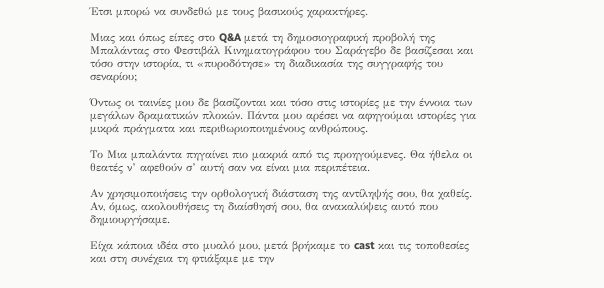Έτσι μπορώ να συνδεθώ με τους βασικούς χαρακτήρες.

Μιας και όπως είπες στο Q&A μετά τη δημοσιογραφική προβολή της Μπαλάντας στο Φεστιβάλ Κινηματογράφου του Σαράγεβο δε βασίζεσαι και τόσο στην ιστορία, τι «πυροδότησε» τη διαδικασία της συγγραφής του σεναρίου;

Όντως οι ταινίες μου δε βασίζονται και τόσο στις ιστορίες με την έννοια των μεγάλων δραματικών πλοκών. Πάντα μου αρέσει να αφηγούμαι ιστορίες για μικρά πράγματα και περιθωριοποιημένους ανθρώπους.

Το Μια μπαλάντα πηγαίνει πιο μακριά από τις προηγούμενες. Θα ήθελα οι θεατές ν’ αφεθούν σ’ αυτή σαν να είναι μια περιπέτεια.

Αν χρησιμοποιήσεις την ορθολογική διάσταση της αντίληψής σου, θα χαθείς. Αν, όμως, ακολουθήσεις τη διαίσθησή σου, θα ανακαλύψεις αυτό που δημιουργήσαμε.

Είχα κάποια ιδέα στο μυαλό μου, μετά βρήκαμε το cast και τις τοποθεσίες και στη συνέχεια τη φτιάξαμε με την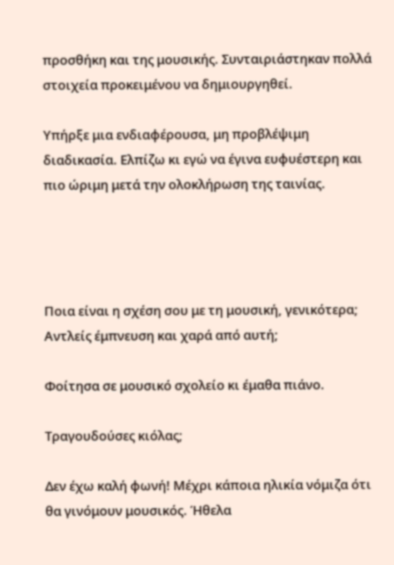προσθήκη και της μουσικής. Συνταιριάστηκαν πολλά στοιχεία προκειμένου να δημιουργηθεί.

Υπήρξε μια ενδιαφέρουσα, μη προβλέψιμη διαδικασία. Ελπίζω κι εγώ να έγινα ευφυέστερη και πιο ώριμη μετά την ολοκλήρωση της ταινίας.




Ποια είναι η σχέση σου με τη μουσική, γενικότερα; Αντλείς έμπνευση και χαρά από αυτή;

Φοίτησα σε μουσικό σχολείο κι έμαθα πιάνο.

Τραγουδούσες κιόλας;

Δεν έχω καλή φωνή! Μέχρι κάποια ηλικία νόμιζα ότι θα γινόμουν μουσικός. Ήθελα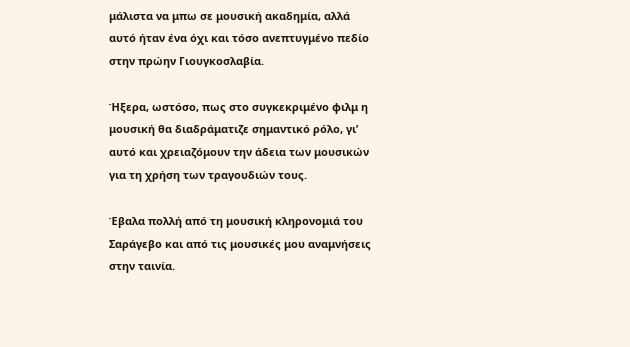μάλιστα να μπω σε μουσική ακαδημία, αλλά αυτό ήταν ένα όχι και τόσο ανεπτυγμένο πεδίο στην πρώην Γιουγκοσλαβία.

Ήξερα, ωστόσο, πως στο συγκεκριμένο φιλμ η μουσική θα διαδράματιζε σημαντικό ρόλο, γι’ αυτό και χρειαζόμουν την άδεια των μουσικών για τη χρήση των τραγουδιών τους.

Έβαλα πολλή από τη μουσική κληρονομιά του Σαράγεβο και από τις μουσικές μου αναμνήσεις στην ταινία.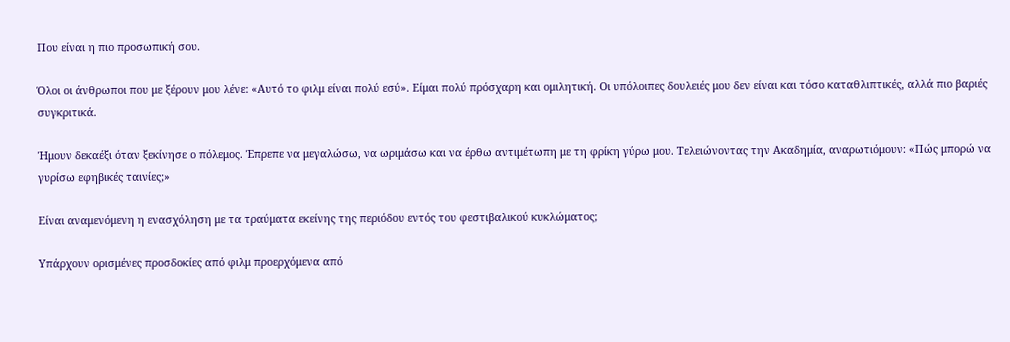Που είναι η πιο προσωπική σου.

Όλοι οι άνθρωποι που με ξέρουν μου λένε: «Αυτό το φιλμ είναι πολύ εσύ». Είμαι πολύ πρόσχαρη και ομιλητική. Οι υπόλοιπες δουλειές μου δεν είναι και τόσο καταθλιπτικές, αλλά πιο βαριές συγκριτικά.

Ήμουν δεκαέξι όταν ξεκίνησε ο πόλεμος. Έπρεπε να μεγαλώσω, να ωριμάσω και να έρθω αντιμέτωπη με τη φρίκη γύρω μου. Τελειώνοντας την Ακαδημία, αναρωτιόμουν: «Πώς μπορώ να γυρίσω εφηβικές ταινίες;»

Είναι αναμενόμενη η ενασχόληση με τα τραύματα εκείνης της περιόδου εντός του φεστιβαλικού κυκλώματος;

Υπάρχουν ορισμένες προσδοκίες από φιλμ προερχόμενα από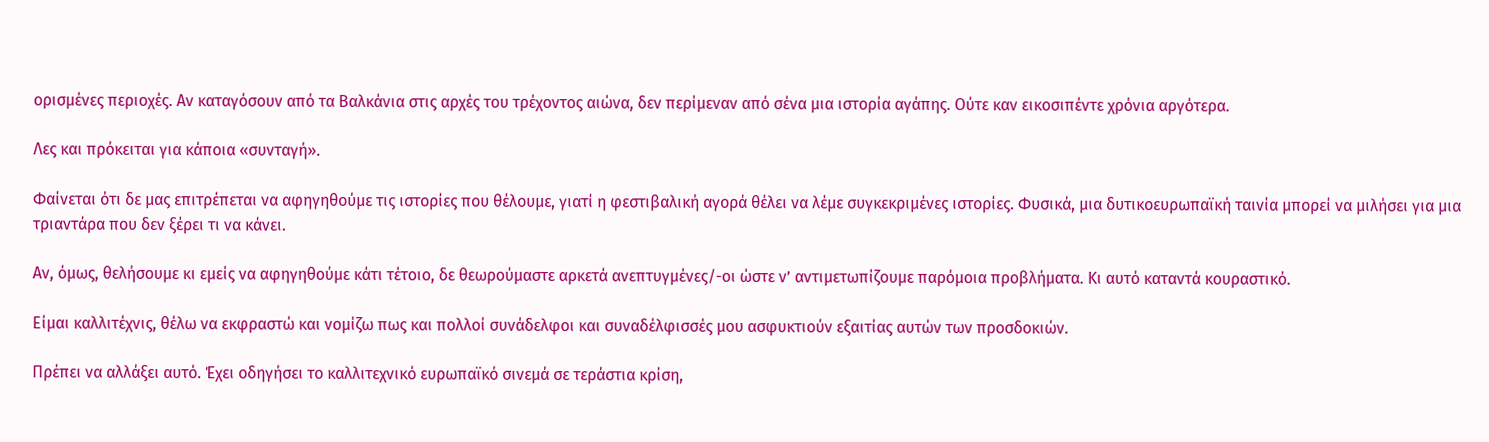ορισμένες περιοχές. Αν καταγόσουν από τα Βαλκάνια στις αρχές του τρέχοντος αιώνα, δεν περίμεναν από σένα μια ιστορία αγάπης. Ούτε καν εικοσιπέντε χρόνια αργότερα.

Λες και πρόκειται για κάποια «συνταγή».

Φαίνεται ότι δε μας επιτρέπεται να αφηγηθούμε τις ιστορίες που θέλουμε, γιατί η φεστιβαλική αγορά θέλει να λέμε συγκεκριμένες ιστορίες. Φυσικά, μια δυτικοευρωπαϊκή ταινία μπορεί να μιλήσει για μια τριαντάρα που δεν ξέρει τι να κάνει.

Αν, όμως, θελήσουμε κι εμείς να αφηγηθούμε κάτι τέτοιο, δε θεωρούμαστε αρκετά ανεπτυγμένες/-οι ώστε ν’ αντιμετωπίζουμε παρόμοια προβλήματα. Κι αυτό καταντά κουραστικό.

Είμαι καλλιτέχνις, θέλω να εκφραστώ και νομίζω πως και πολλοί συνάδελφοι και συναδέλφισσές μου ασφυκτιούν εξαιτίας αυτών των προσδοκιών.

Πρέπει να αλλάξει αυτό. Έχει οδηγήσει το καλλιτεχνικό ευρωπαϊκό σινεμά σε τεράστια κρίση,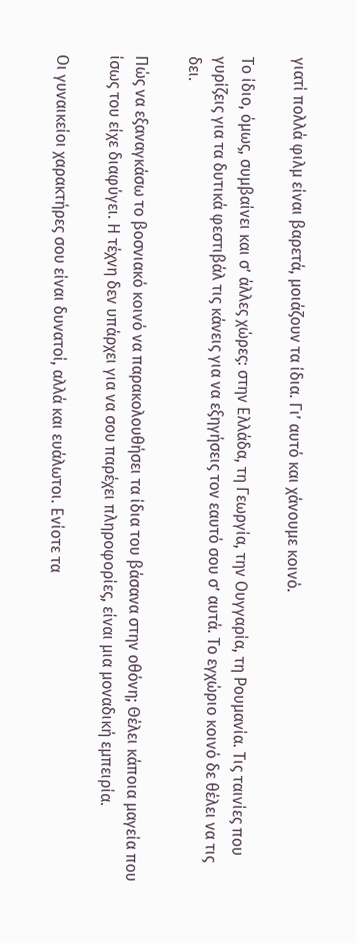γιατί πολλά φιλμ είναι βαρετά, μοιάζουν τα ίδια. Γι’ αυτό και χάνουμε κοινό.

Το ίδιο, όμως, συμβαίνει και σ’ άλλες χώρες: στην Ελλάδα, τη Γεωργία, την Ουγγαρία, τη Ρουμανία. Τις ταινίες που γυρίζεις για τα δυτικά φεστιβάλ τις κάνεις για να εξηγήσεις τον εαυτό σου σ’ αυτά. Το εγχώριο κοινό δε θέλει να τις δει.

Πώς να εξαναγκάσω το βοσνιακό κοινό να παρακολουθήσει τα ίδια του βάσανα στην οθόνη; Θέλει κάποια μαγεία που ίσως του είχε διαφύγει. Η τέχνη δεν υπάρχει για να σου παρέχει πληροφορίες, είναι μια μοναδική εμπειρία.

Οι γυναικείοι χαρακτήρες σου είναι δυνατοί, αλλά και ευάλωτοι. Ενίοτε τα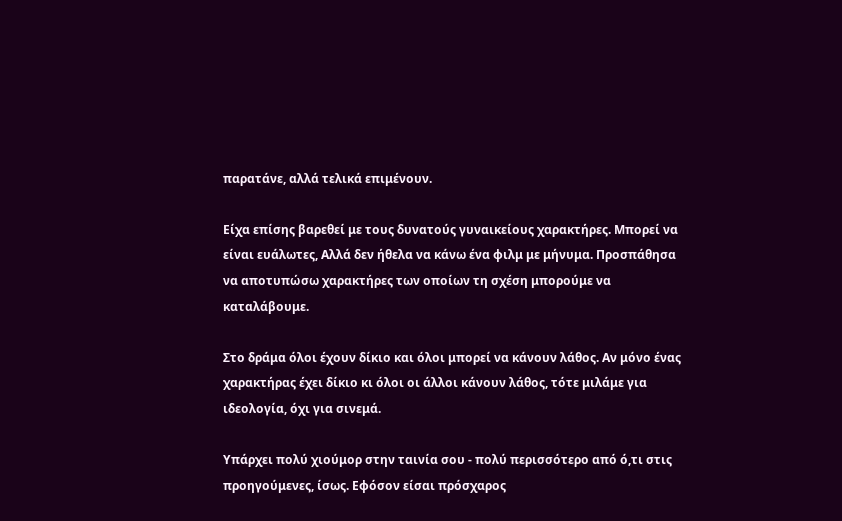παρατάνε, αλλά τελικά επιμένουν.

Είχα επίσης βαρεθεί με τους δυνατούς γυναικείους χαρακτήρες. Μπορεί να είναι ευάλωτες, Αλλά δεν ήθελα να κάνω ένα φιλμ με μήνυμα. Προσπάθησα να αποτυπώσω χαρακτήρες των οποίων τη σχέση μπορούμε να καταλάβουμε.

Στο δράμα όλοι έχουν δίκιο και όλοι μπορεί να κάνουν λάθος. Αν μόνο ένας χαρακτήρας έχει δίκιο κι όλοι οι άλλοι κάνουν λάθος, τότε μιλάμε για ιδεολογία, όχι για σινεμά.

Υπάρχει πολύ χιούμορ στην ταινία σου - πολύ περισσότερο από ό,τι στις προηγούμενες, ίσως. Εφόσον είσαι πρόσχαρος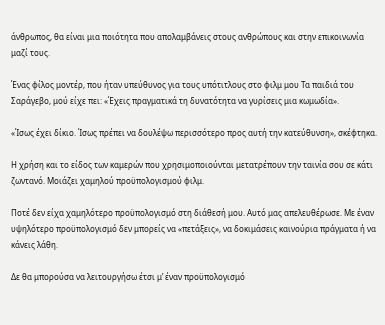άνθρωπος, θα είναι μια ποιότητα που απολαμβάνεις στους ανθρώπους και στην επικοινωνία μαζί τους.

Ένας φίλος μοντέρ, που ήταν υπεύθυνος για τους υπότιτλους στο φιλμ μου Τα παιδιά του Σαράγεβο, μού είχε πει: «Έχεις πραγματικά τη δυνατότητα να γυρίσεις μια κωμωδία».

«Ίσως έχει δίκιο. Ίσως πρέπει να δουλέψω περισσότερο προς αυτή την κατεύθυνση», σκέφτηκα.

Η χρήση και το είδος των καμερών που χρησιμοποιούνται μετατρέπουν την ταινία σου σε κάτι ζωντανό. Μοιάζει χαμηλού προϋπολογισμού φιλμ.

Ποτέ δεν είχα χαμηλότερο προϋπολογισμό στη διάθεσή μου. Αυτό μας απελευθέρωσε. Με έναν υψηλότερο προϋπολογισμό δεν μπορείς να «πετάξεις», να δοκιμάσεις καινούρια πράγματα ή να κάνεις λάθη.

Δε θα μπορούσα να λειτουργήσω έτσι μ’ έναν προϋπολογισμό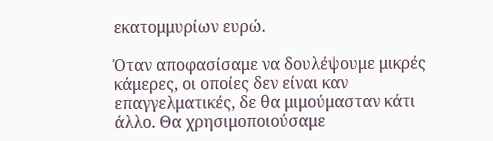εκατομμυρίων ευρώ.

Όταν αποφασίσαμε να δουλέψουμε μικρές κάμερες, οι οποίες δεν είναι καν επαγγελματικές, δε θα μιμούμασταν κάτι άλλο. Θα χρησιμοποιούσαμε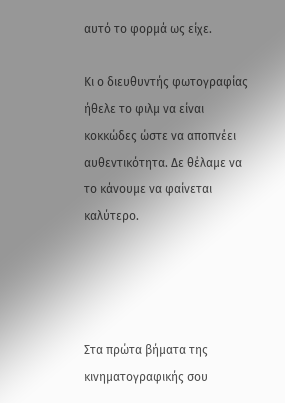αυτό το φορμά ως είχε.

Κι ο διευθυντής φωτογραφίας ήθελε το φιλμ να είναι κοκκώδες ώστε να αποπνέει αυθεντικότητα. Δε θέλαμε να το κάνουμε να φαίνεται καλύτερο.




Στα πρώτα βήματα της κινηματογραφικής σου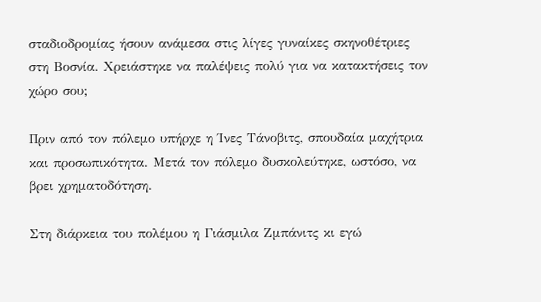σταδιοδρομίας ήσουν ανάμεσα στις λίγες γυναίκες σκηνοθέτριες στη Βοσνία. Χρειάστηκε να παλέψεις πολύ για να κατακτήσεις τον χώρο σου;

Πριν από τον πόλεμο υπήρχε η Ίνες Τάνοβιτς, σπουδαία μαχήτρια και προσωπικότητα. Μετά τον πόλεμο δυσκολεύτηκε, ωστόσο, να βρει χρηματοδότηση.

Στη διάρκεια του πολέμου η Γιάσμιλα Ζμπάνιτς κι εγώ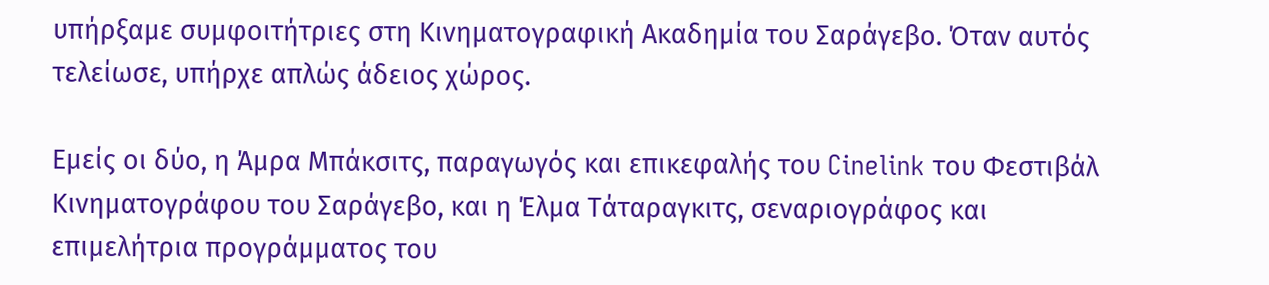υπήρξαμε συμφοιτήτριες στη Κινηματογραφική Ακαδημία του Σαράγεβο. Όταν αυτός τελείωσε, υπήρχε απλώς άδειος χώρος.

Εμείς οι δύο, η Άμρα Μπάκσιτς, παραγωγός και επικεφαλής του Cinelink του Φεστιβάλ Κινηματογράφου του Σαράγεβο, και η Έλμα Τάταραγκιτς, σεναριογράφος και επιμελήτρια προγράμματος του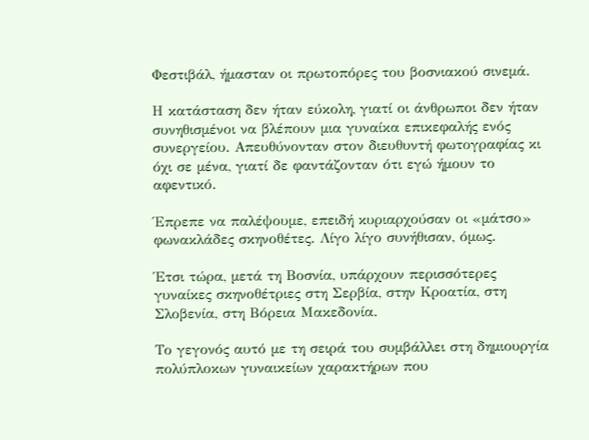Φεστιβάλ, ήμασταν οι πρωτοπόρες του βοσνιακού σινεμά.

Η κατάσταση δεν ήταν εύκολη, γιατί οι άνθρωποι δεν ήταν συνηθισμένοι να βλέπουν μια γυναίκα επικεφαλής ενός συνεργείου. Απευθύνονταν στον διευθυντή φωτογραφίας κι όχι σε μένα, γιατί δε φαντάζονταν ότι εγώ ήμουν το αφεντικό.

Έπρεπε να παλέψουμε, επειδή κυριαρχούσαν οι «μάτσο» φωνακλάδες σκηνοθέτες. Λίγο λίγο συνήθισαν, όμως.

Έτσι τώρα, μετά τη Βοσνία, υπάρχουν περισσότερες γυναίκες σκηνοθέτριες στη Σερβία, στην Κροατία, στη Σλοβενία, στη Βόρεια Μακεδονία.

Το γεγονός αυτό με τη σειρά του συμβάλλει στη δημιουργία πολύπλοκων γυναικείων χαρακτήρων που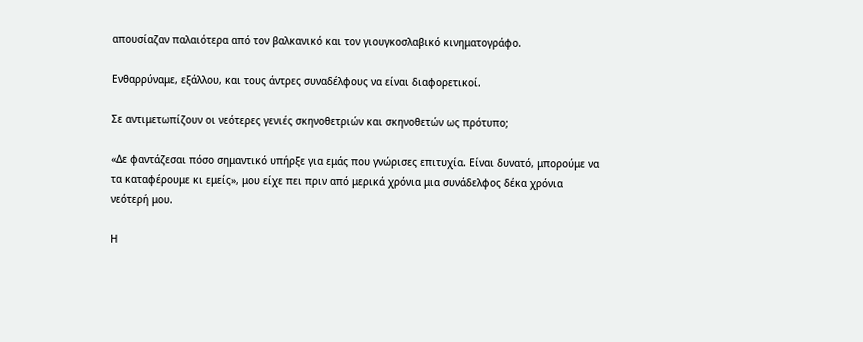απουσίαζαν παλαιότερα από τον βαλκανικό και τον γιουγκοσλαβικό κινηματογράφο.

Ενθαρρύναμε, εξάλλου, και τους άντρες συναδέλφους να είναι διαφορετικοί.

Σε αντιμετωπίζουν οι νεότερες γενιές σκηνοθετριών και σκηνοθετών ως πρότυπο;

«Δε φαντάζεσαι πόσο σημαντικό υπήρξε για εμάς που γνώρισες επιτυχία. Είναι δυνατό, μπορούμε να τα καταφέρουμε κι εμείς», μου είχε πει πριν από μερικά χρόνια μια συνάδελφος δέκα χρόνια νεότερή μου.

Η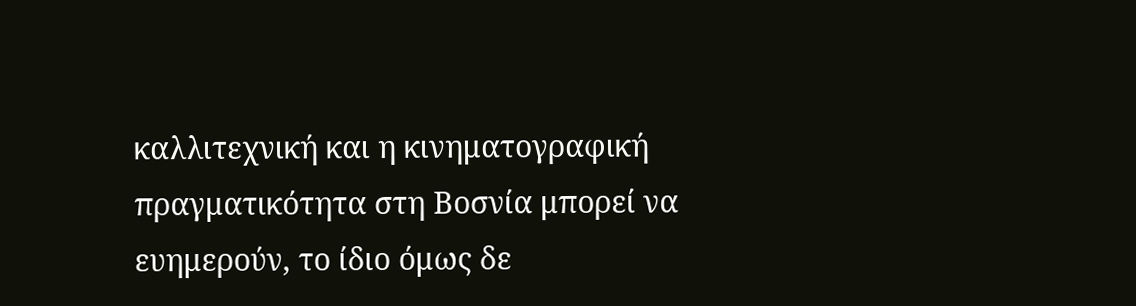καλλιτεχνική και η κινηματογραφική πραγματικότητα στη Βοσνία μπορεί να ευημερούν, το ίδιο όμως δε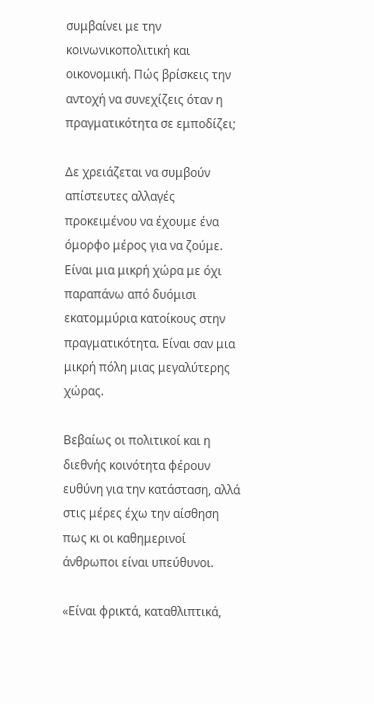συμβαίνει με την κοινωνικοπολιτική και οικονομική. Πώς βρίσκεις την αντοχή να συνεχίζεις όταν η πραγματικότητα σε εμποδίζει;

Δε χρειάζεται να συμβούν απίστευτες αλλαγές προκειμένου να έχουμε ένα όμορφο μέρος για να ζούμε. Είναι μια μικρή χώρα με όχι παραπάνω από δυόμισι εκατομμύρια κατοίκους στην πραγματικότητα. Είναι σαν μια μικρή πόλη μιας μεγαλύτερης χώρας.

Βεβαίως οι πολιτικοί και η διεθνής κοινότητα φέρουν ευθύνη για την κατάσταση, αλλά στις μέρες έχω την αίσθηση πως κι οι καθημερινοί άνθρωποι είναι υπεύθυνοι.

«Είναι φρικτά, καταθλιπτικά,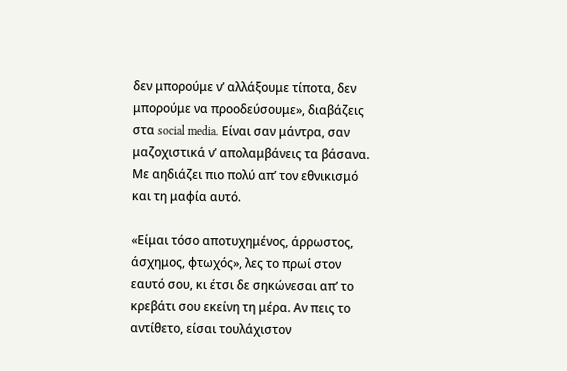δεν μπορούμε ν’ αλλάξουμε τίποτα, δεν μπορούμε να προοδεύσουμε», διαβάζεις στα social media. Είναι σαν μάντρα, σαν μαζοχιστικά ν’ απολαμβάνεις τα βάσανα. Με αηδιάζει πιο πολύ απ’ τον εθνικισμό και τη μαφία αυτό.

«Είμαι τόσο αποτυχημένος, άρρωστος, άσχημος, φτωχός», λες το πρωί στον εαυτό σου, κι έτσι δε σηκώνεσαι απ’ το κρεβάτι σου εκείνη τη μέρα. Αν πεις το αντίθετο, είσαι τουλάχιστον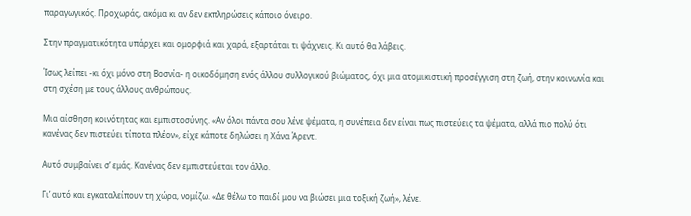παραγωγικός. Προχωράς, ακόμα κι αν δεν εκπληρώσεις κάποιο όνειρο.

Στην πραγματικότητα υπάρχει και ομορφιά και χαρά, εξαρτάται τι ψάχνεις. Κι αυτό θα λάβεις.

Ίσως λείπει -κι όχι μόνο στη Βοσνία- η οικοδόμηση ενός άλλου συλλογικού βιώματος, όχι μια ατομικιστική προσέγγιση στη ζωή, στην κοινωνία και στη σχέση με τους άλλους ανθρώπους.

Μια αίσθηση κοινότητας και εμπιστοσύνης. «Αν όλοι πάντα σου λένε ψέματα, η συνέπεια δεν είναι πως πιστεύεις τα ψέματα, αλλά πιο πολύ ότι κανένας δεν πιστεύει τίποτα πλέον», είχε κάποτε δηλώσει η Χάνα Άρεντ.

Αυτό συμβαίνει σ’ εμάς. Κανένας δεν εμπιστεύεται τον άλλο.

Γι’ αυτό και εγκαταλείπουν τη χώρα, νομίζω. «Δε θέλω το παιδί μου να βιώσει μια τοξική ζωή», λένε.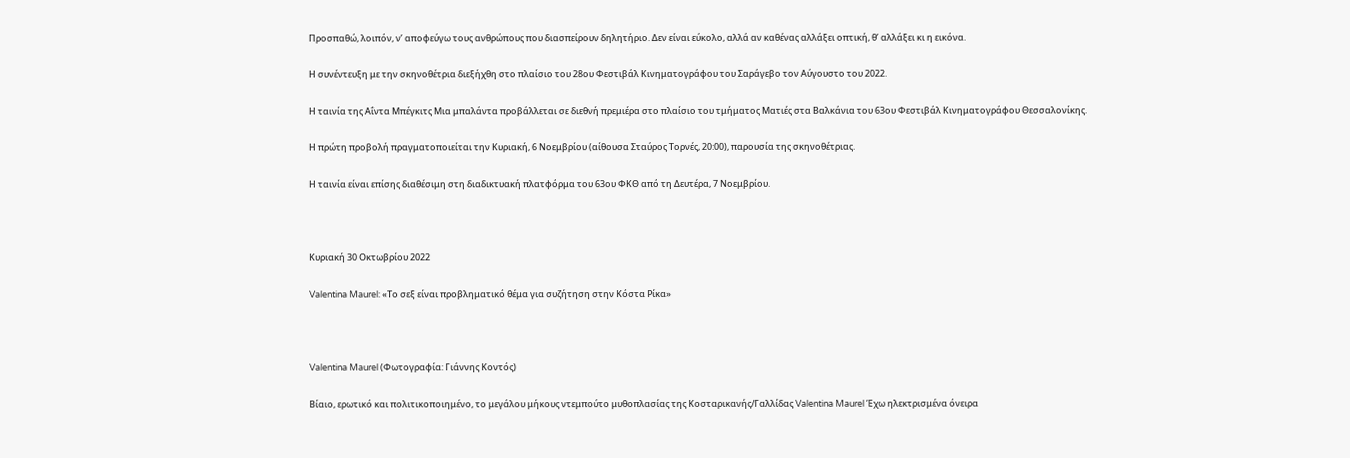Προσπαθώ, λοιπόν, ν’ αποφεύγω τους ανθρώπους που διασπείρουν δηλητήριο. Δεν είναι εύκολο, αλλά αν καθένας αλλάξει οπτική, θ’ αλλάξει κι η εικόνα.

Η συνέντευξη με την σκηνοθέτρια διεξήχθη στο πλαίσιο του 28ου Φεστιβάλ Κινηματογράφου του Σαράγεβο τον Αύγουστο του 2022.

Η ταινία της Αΐντα Μπέγκιτς Μια μπαλάντα προβάλλεται σε διεθνή πρεμιέρα στο πλαίσιο του τμήματος Ματιές στα Βαλκάνια του 63ου Φεστιβάλ Κινηματογράφου Θεσσαλονίκης.

Η πρώτη προβολή πραγματοποιείται την Κυριακή, 6 Νοεμβρίου (αίθουσα Σταύρος Τορνές, 20:00), παρουσία της σκηνοθέτριας.

Η ταινία είναι επίσης διαθέσιμη στη διαδικτυακή πλατφόρμα του 63ου ΦΚΘ από τη Δευτέρα, 7 Νοεμβρίου.



Κυριακή 30 Οκτωβρίου 2022

Valentina Maurel: «Το σεξ είναι προβληματικό θέμα για συζήτηση στην Κόστα Ρίκα»



Valentina Maurel (Φωτογραφία: Γιάννης Κοντός)

Βίαιο, ερωτικό και πολιτικοποιημένο, το μεγάλου μήκους ντεμπούτο μυθοπλασίας της Κοσταρικανής/Γαλλίδας Valentina Maurel Έχω ηλεκτρισμένα όνειρα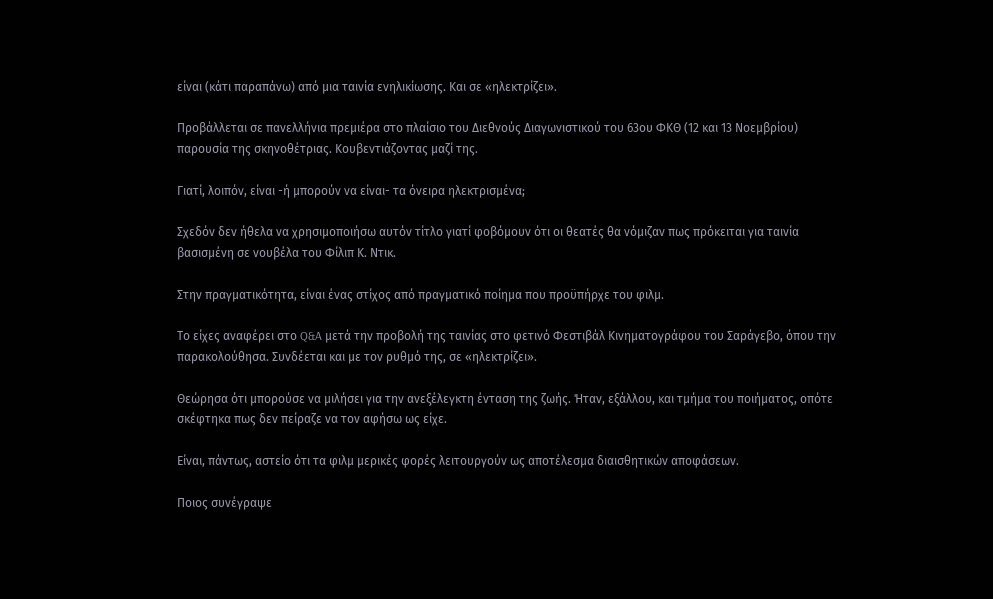είναι (κάτι παραπάνω) από μια ταινία ενηλικίωσης. Και σε «ηλεκτρίζει».

Προβάλλεται σε πανελλήνια πρεμιέρα στο πλαίσιο του Διεθνούς Διαγωνιστικού του 63ου ΦΚΘ (12 και 13 Νοεμβρίου) παρουσία της σκηνοθέτριας. Κουβεντιάζοντας μαζί της.

Γιατί, λοιπόν, είναι -ή μπορούν να είναι- τα όνειρα ηλεκτρισμένα;

Σχεδόν δεν ήθελα να χρησιμοποιήσω αυτόν τίτλο γιατί φοβόμουν ότι οι θεατές θα νόμιζαν πως πρόκειται για ταινία βασισμένη σε νουβέλα του Φίλιπ Κ. Ντικ.

Στην πραγματικότητα, είναι ένας στίχος από πραγματικό ποίημα που προϋπήρχε του φιλμ.

Το είχες αναφέρει στο Q&A μετά την προβολή της ταινίας στο φετινό Φεστιβάλ Κινηματογράφου του Σαράγεβο, όπου την παρακολούθησα. Συνδέεται και με τον ρυθμό της, σε «ηλεκτρίζει».

Θεώρησα ότι μπορούσε να μιλήσει για την ανεξέλεγκτη ένταση της ζωής. Ήταν, εξάλλου, και τμήμα του ποιήματος, οπότε σκέφτηκα πως δεν πείραζε να τον αφήσω ως είχε.

Είναι, πάντως, αστείο ότι τα φιλμ μερικές φορές λειτουργούν ως αποτέλεσμα διαισθητικών αποφάσεων.

Ποιος συνέγραψε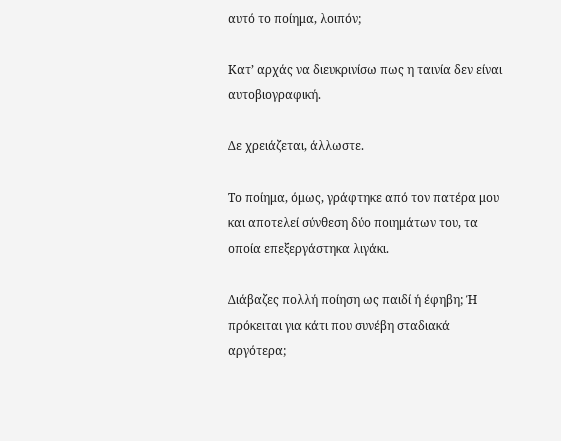αυτό το ποίημα, λοιπόν;

Κατ’ αρχάς να διευκρινίσω πως η ταινία δεν είναι αυτοβιογραφική.

Δε χρειάζεται, άλλωστε.

Το ποίημα, όμως, γράφτηκε από τον πατέρα μου και αποτελεί σύνθεση δύο ποιημάτων του, τα οποία επεξεργάστηκα λιγάκι.

Διάβαζες πολλή ποίηση ως παιδί ή έφηβη; Ή πρόκειται για κάτι που συνέβη σταδιακά αργότερα;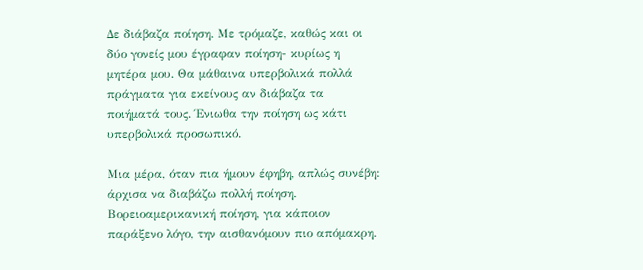Δε διάβαζα ποίηση. Με τρόμαζε, καθώς και οι δύο γονείς μου έγραφαν ποίηση- κυρίως η μητέρα μου. Θα μάθαινα υπερβολικά πολλά πράγματα για εκείνους αν διάβαζα τα ποιήματά τους. Ένιωθα την ποίηση ως κάτι υπερβολικά προσωπικό.

Μια μέρα, όταν πια ήμουν έφηβη, απλώς συνέβη: άρχισα να διαβάζω πολλή ποίηση. Βορειοαμερικανική ποίηση, για κάποιον παράξενο λόγο, την αισθανόμουν πιο απόμακρη.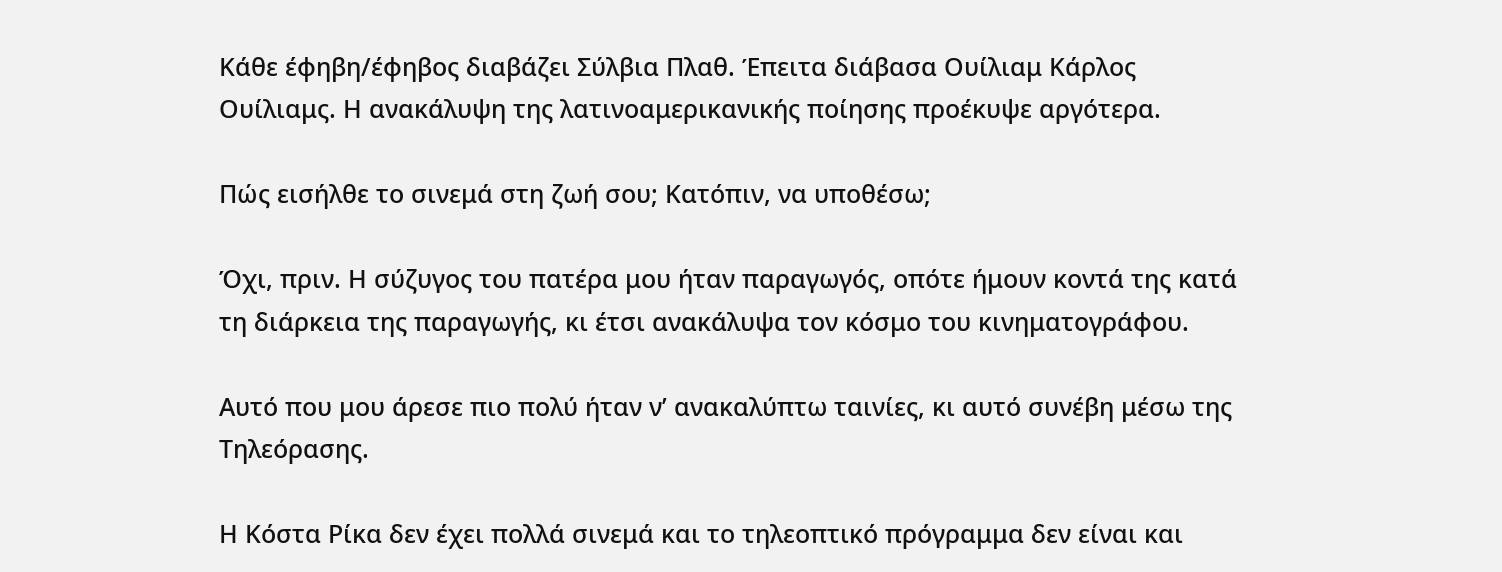Κάθε έφηβη/έφηβος διαβάζει Σύλβια Πλαθ. Έπειτα διάβασα Ουίλιαμ Κάρλος Ουίλιαμς. Η ανακάλυψη της λατινοαμερικανικής ποίησης προέκυψε αργότερα.

Πώς εισήλθε το σινεμά στη ζωή σου; Κατόπιν, να υποθέσω;

Όχι, πριν. Η σύζυγος του πατέρα μου ήταν παραγωγός, οπότε ήμουν κοντά της κατά τη διάρκεια της παραγωγής, κι έτσι ανακάλυψα τον κόσμο του κινηματογράφου.

Αυτό που μου άρεσε πιο πολύ ήταν ν’ ανακαλύπτω ταινίες, κι αυτό συνέβη μέσω της Τηλεόρασης.

Η Κόστα Ρίκα δεν έχει πολλά σινεμά και το τηλεοπτικό πρόγραμμα δεν είναι και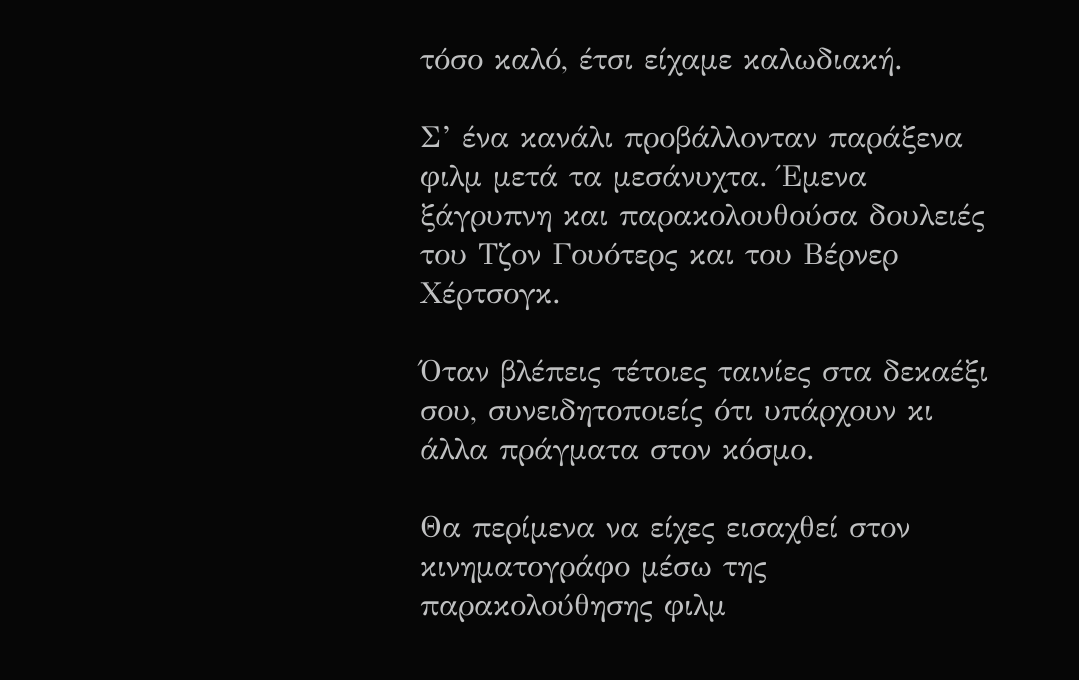τόσο καλό, έτσι είχαμε καλωδιακή.

Σ’ ένα κανάλι προβάλλονταν παράξενα φιλμ μετά τα μεσάνυχτα. Έμενα ξάγρυπνη και παρακολουθούσα δουλειές του Τζον Γουότερς και του Βέρνερ Χέρτσογκ.

Όταν βλέπεις τέτοιες ταινίες στα δεκαέξι σου, συνειδητοποιείς ότι υπάρχουν κι άλλα πράγματα στον κόσμο.

Θα περίμενα να είχες εισαχθεί στον κινηματογράφο μέσω της παρακολούθησης φιλμ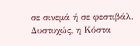σε σινεμά ή σε φεστιβάλ. Δυστυχώς, η Κόστα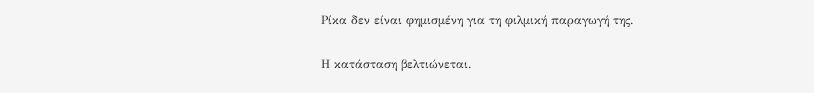Ρίκα δεν είναι φημισμένη για τη φιλμική παραγωγή της.

Η κατάσταση βελτιώνεται.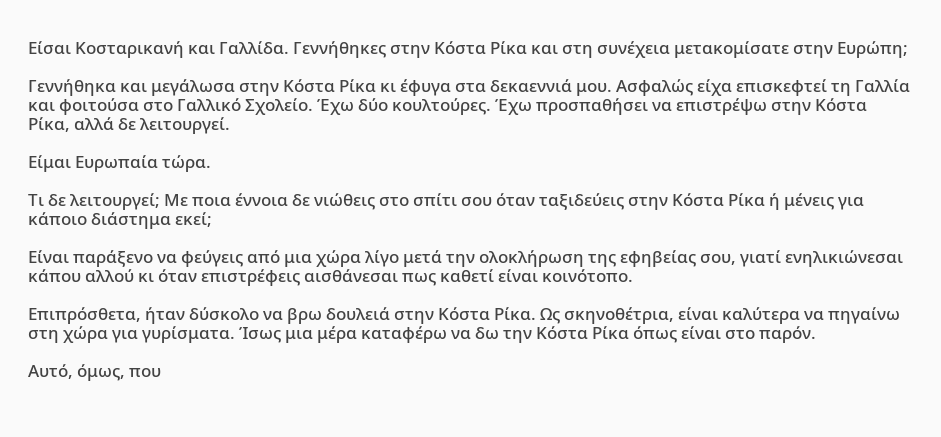Είσαι Κοσταρικανή και Γαλλίδα. Γεννήθηκες στην Κόστα Ρίκα και στη συνέχεια μετακομίσατε στην Ευρώπη;

Γεννήθηκα και μεγάλωσα στην Κόστα Ρίκα κι έφυγα στα δεκαεννιά μου. Ασφαλώς είχα επισκεφτεί τη Γαλλία και φοιτούσα στο Γαλλικό Σχολείο. Έχω δύο κουλτούρες. Έχω προσπαθήσει να επιστρέψω στην Κόστα Ρίκα, αλλά δε λειτουργεί.

Είμαι Ευρωπαία τώρα.

Τι δε λειτουργεί; Με ποια έννοια δε νιώθεις στο σπίτι σου όταν ταξιδεύεις στην Κόστα Ρίκα ή μένεις για κάποιο διάστημα εκεί;

Είναι παράξενο να φεύγεις από μια χώρα λίγο μετά την ολοκλήρωση της εφηβείας σου, γιατί ενηλικιώνεσαι κάπου αλλού κι όταν επιστρέφεις αισθάνεσαι πως καθετί είναι κοινότοπο.

Επιπρόσθετα, ήταν δύσκολο να βρω δουλειά στην Κόστα Ρίκα. Ως σκηνοθέτρια, είναι καλύτερα να πηγαίνω στη χώρα για γυρίσματα. Ίσως μια μέρα καταφέρω να δω την Κόστα Ρίκα όπως είναι στο παρόν.

Αυτό, όμως, που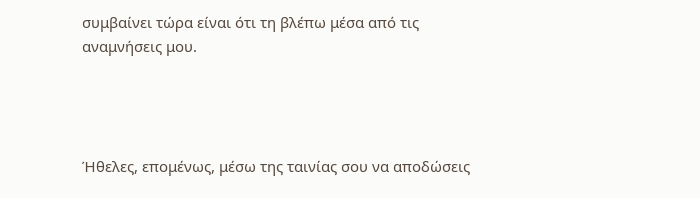συμβαίνει τώρα είναι ότι τη βλέπω μέσα από τις αναμνήσεις μου.




Ήθελες, επομένως, μέσω της ταινίας σου να αποδώσεις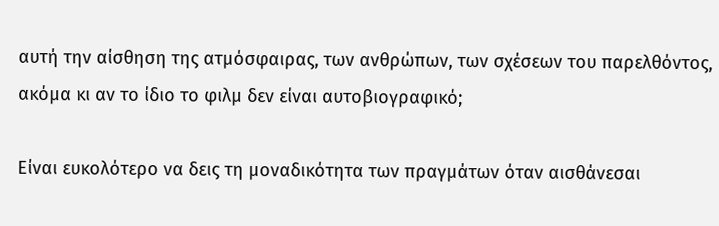αυτή την αίσθηση της ατμόσφαιρας, των ανθρώπων, των σχέσεων του παρελθόντος, ακόμα κι αν το ίδιο το φιλμ δεν είναι αυτοβιογραφικό;

Είναι ευκολότερο να δεις τη μοναδικότητα των πραγμάτων όταν αισθάνεσαι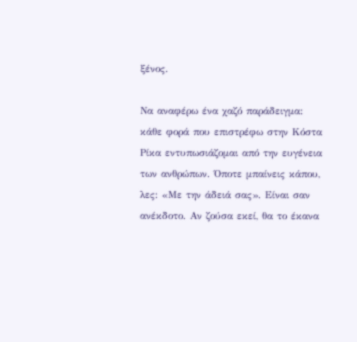ξένος.

Να αναφέρω ένα χαζό παράδειγμα: κάθε φορά που επιστρέφω στην Κόστα Ρίκα εντυπωσιάζομαι από την ευγένεια των ανθρώπων. Όποτε μπαίνεις κάπου, λες: «Με την άδειά σας». Είναι σαν ανέκδοτο. Αν ζούσα εκεί, θα το έκανα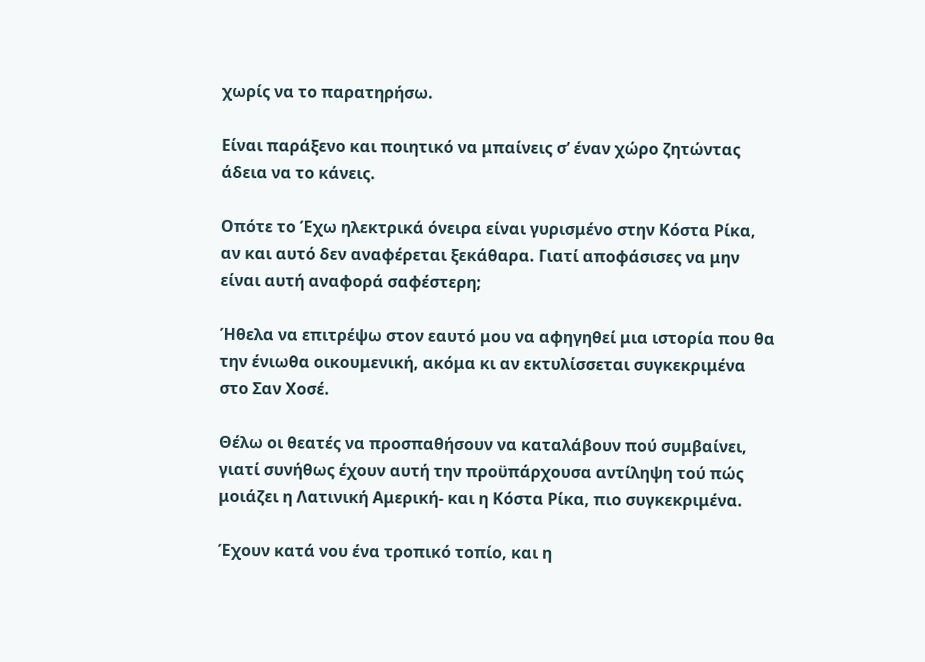χωρίς να το παρατηρήσω.

Είναι παράξενο και ποιητικό να μπαίνεις σ’ έναν χώρο ζητώντας άδεια να το κάνεις.

Οπότε το Έχω ηλεκτρικά όνειρα είναι γυρισμένο στην Κόστα Ρίκα, αν και αυτό δεν αναφέρεται ξεκάθαρα. Γιατί αποφάσισες να μην είναι αυτή αναφορά σαφέστερη;

Ήθελα να επιτρέψω στον εαυτό μου να αφηγηθεί μια ιστορία που θα την ένιωθα οικουμενική, ακόμα κι αν εκτυλίσσεται συγκεκριμένα στο Σαν Χοσέ.

Θέλω οι θεατές να προσπαθήσουν να καταλάβουν πού συμβαίνει, γιατί συνήθως έχουν αυτή την προϋπάρχουσα αντίληψη τού πώς μοιάζει η Λατινική Αμερική- και η Κόστα Ρίκα, πιο συγκεκριμένα.

Έχουν κατά νου ένα τροπικό τοπίο, και η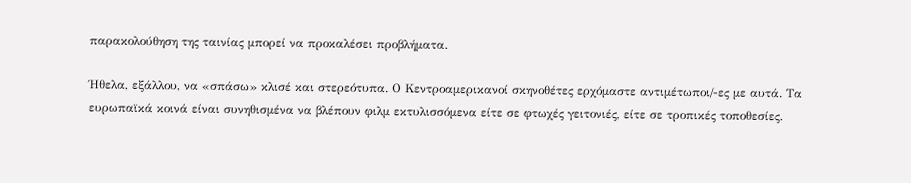παρακολούθηση της ταινίας μπορεί να προκαλέσει προβλήματα.

Ήθελα, εξάλλου, να «σπάσω» κλισέ και στερεότυπα. Ο Κεντροαμερικανοί σκηνοθέτες ερχόμαστε αντιμέτωποι/-ες με αυτά. Τα ευρωπαϊκά κοινά είναι συνηθισμένα να βλέπουν φιλμ εκτυλισσόμενα είτε σε φτωχές γειτονιές, είτε σε τροπικές τοποθεσίες.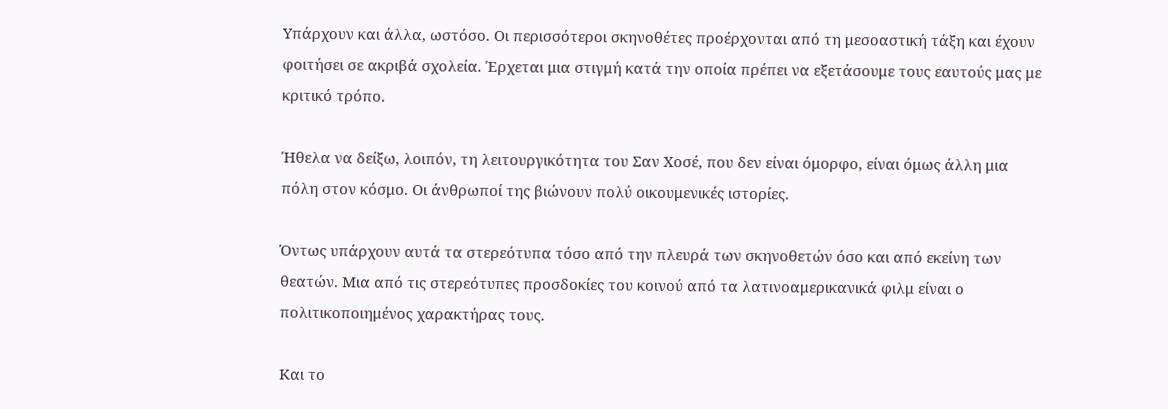Υπάρχουν και άλλα, ωστόσο. Οι περισσότεροι σκηνοθέτες προέρχονται από τη μεσοαστική τάξη και έχουν φοιτήσει σε ακριβά σχολεία. Έρχεται μια στιγμή κατά την οποία πρέπει να εξετάσουμε τους εαυτούς μας με κριτικό τρόπο.

Ήθελα να δείξω, λοιπόν, τη λειτουργικότητα του Σαν Χοσέ, που δεν είναι όμορφο, είναι όμως άλλη μια πόλη στον κόσμο. Οι άνθρωποί της βιώνουν πολύ οικουμενικές ιστορίες.

Όντως υπάρχουν αυτά τα στερεότυπα τόσο από την πλευρά των σκηνοθετών όσο και από εκείνη των θεατών. Μια από τις στερεότυπες προσδοκίες του κοινού από τα λατινοαμερικανικά φιλμ είναι ο πολιτικοποιημένος χαρακτήρας τους.

Και το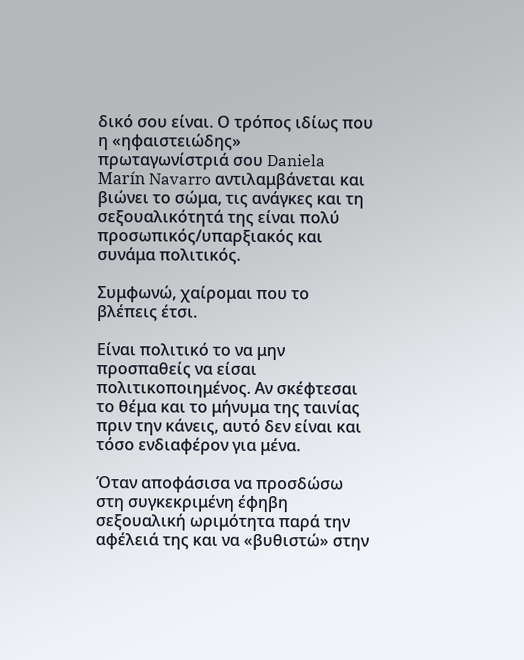δικό σου είναι. Ο τρόπος ιδίως που η «ηφαιστειώδης» πρωταγωνίστριά σου Daniela Marín Navarro αντιλαμβάνεται και βιώνει το σώμα, τις ανάγκες και τη σεξουαλικότητά της είναι πολύ προσωπικός/υπαρξιακός και συνάμα πολιτικός.

Συμφωνώ, χαίρομαι που το βλέπεις έτσι.

Είναι πολιτικό το να μην προσπαθείς να είσαι πολιτικοποιημένος. Αν σκέφτεσαι το θέμα και το μήνυμα της ταινίας πριν την κάνεις, αυτό δεν είναι και τόσο ενδιαφέρον για μένα.

Όταν αποφάσισα να προσδώσω στη συγκεκριμένη έφηβη σεξουαλική ωριμότητα παρά την αφέλειά της και να «βυθιστώ» στην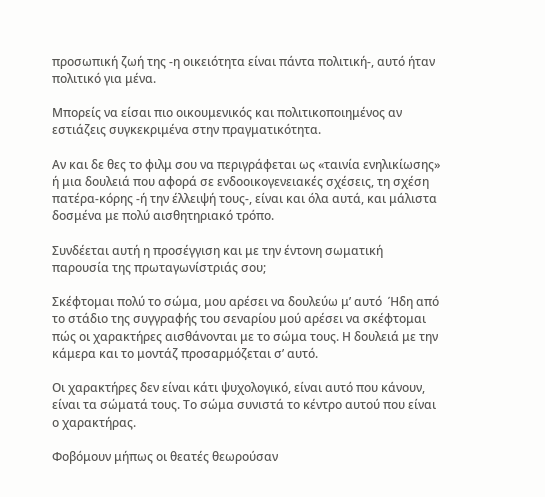προσωπική ζωή της -η οικειότητα είναι πάντα πολιτική-, αυτό ήταν πολιτικό για μένα.

Μπορείς να είσαι πιο οικουμενικός και πολιτικοποιημένος αν εστιάζεις συγκεκριμένα στην πραγματικότητα.

Αν και δε θες το φιλμ σου να περιγράφεται ως «ταινία ενηλικίωσης» ή μια δουλειά που αφορά σε ενδοοικογενειακές σχέσεις, τη σχέση πατέρα-κόρης -ή την έλλειψή τους-, είναι και όλα αυτά, και μάλιστα δοσμένα με πολύ αισθητηριακό τρόπο.

Συνδέεται αυτή η προσέγγιση και με την έντονη σωματική παρουσία της πρωταγωνίστριάς σου;

Σκέφτομαι πολύ το σώμα, μου αρέσει να δουλεύω μ’ αυτό  Ήδη από το στάδιο της συγγραφής του σεναρίου μού αρέσει να σκέφτομαι πώς οι χαρακτήρες αισθάνονται με το σώμα τους. Η δουλειά με την κάμερα και το μοντάζ προσαρμόζεται σ’ αυτό.

Οι χαρακτήρες δεν είναι κάτι ψυχολογικό, είναι αυτό που κάνουν, είναι τα σώματά τους. Το σώμα συνιστά το κέντρο αυτού που είναι ο χαρακτήρας.

Φοβόμουν μήπως οι θεατές θεωρούσαν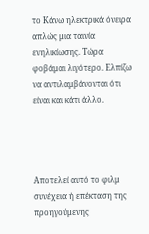το Κάνω ηλεκτρικά όνειρα απλώς μια ταινία ενηλικίωσης. Τώρα φοβάμαι λιγότερο. Ελπίζω να αντιλαμβάνονται ότι είναι και κάτι άλλο.




Αποτελεί αυτό το φιλμ συνέχεια ή επέκταση της προηγούμενης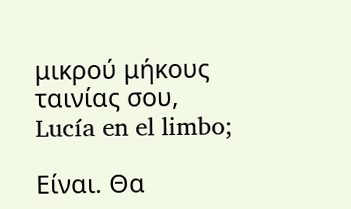μικρού μήκους ταινίας σου, Lucía en el limbo;

Είναι. Θα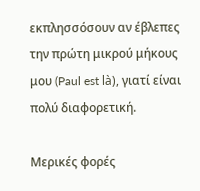εκπλησσόσουν αν έβλεπες την πρώτη μικρού μήκους μου (Paul est là), γιατί είναι πολύ διαφορετική.

Μερικές φορές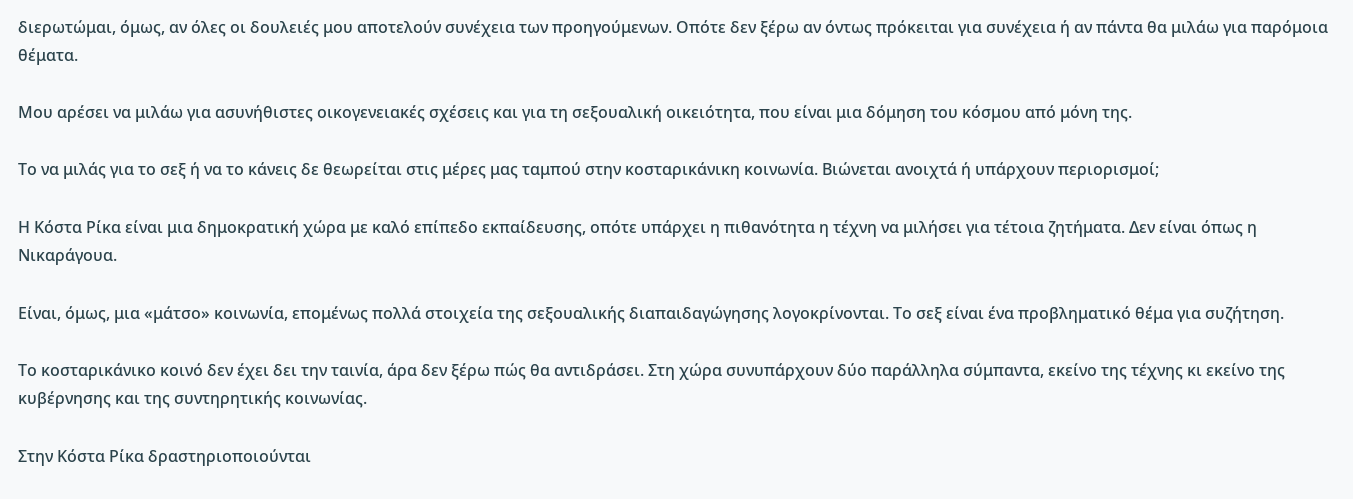διερωτώμαι, όμως, αν όλες οι δουλειές μου αποτελούν συνέχεια των προηγούμενων. Οπότε δεν ξέρω αν όντως πρόκειται για συνέχεια ή αν πάντα θα μιλάω για παρόμοια θέματα.

Μου αρέσει να μιλάω για ασυνήθιστες οικογενειακές σχέσεις και για τη σεξουαλική οικειότητα, που είναι μια δόμηση του κόσμου από μόνη της.

Το να μιλάς για το σεξ ή να το κάνεις δε θεωρείται στις μέρες μας ταμπού στην κοσταρικάνικη κοινωνία. Βιώνεται ανοιχτά ή υπάρχουν περιορισμοί;

Η Κόστα Ρίκα είναι μια δημοκρατική χώρα με καλό επίπεδο εκπαίδευσης, οπότε υπάρχει η πιθανότητα η τέχνη να μιλήσει για τέτοια ζητήματα. Δεν είναι όπως η Νικαράγουα.

Είναι, όμως, μια «μάτσο» κοινωνία, επομένως πολλά στοιχεία της σεξουαλικής διαπαιδαγώγησης λογοκρίνονται. Το σεξ είναι ένα προβληματικό θέμα για συζήτηση.

Το κοσταρικάνικο κοινό δεν έχει δει την ταινία, άρα δεν ξέρω πώς θα αντιδράσει. Στη χώρα συνυπάρχουν δύο παράλληλα σύμπαντα, εκείνο της τέχνης κι εκείνο της κυβέρνησης και της συντηρητικής κοινωνίας.

Στην Κόστα Ρίκα δραστηριοποιούνται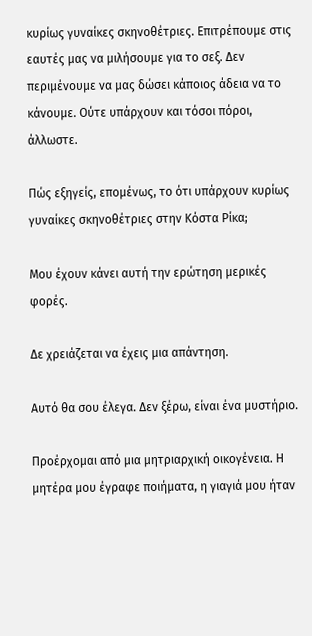κυρίως γυναίκες σκηνοθέτριες. Επιτρέπουμε στις εαυτές μας να μιλήσουμε για το σεξ. Δεν περιμένουμε να μας δώσει κάποιος άδεια να το κάνουμε. Ούτε υπάρχουν και τόσοι πόροι, άλλωστε.

Πώς εξηγείς, επομένως, το ότι υπάρχουν κυρίως γυναίκες σκηνοθέτριες στην Κόστα Ρίκα;

Μου έχουν κάνει αυτή την ερώτηση μερικές φορές.

Δε χρειάζεται να έχεις μια απάντηση.

Αυτό θα σου έλεγα. Δεν ξέρω, είναι ένα μυστήριο.

Προέρχομαι από μια μητριαρχική οικογένεια. Η μητέρα μου έγραφε ποιήματα, η γιαγιά μου ήταν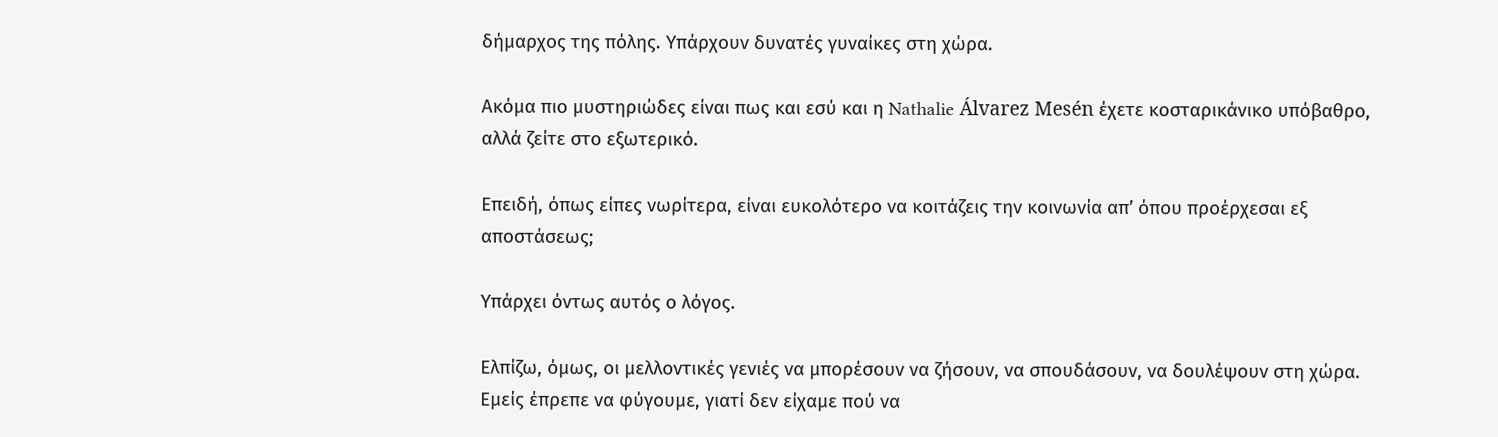δήμαρχος της πόλης. Υπάρχουν δυνατές γυναίκες στη χώρα.

Ακόμα πιο μυστηριώδες είναι πως και εσύ και η Nathalie Álvarez Mesén έχετε κοσταρικάνικο υπόβαθρο, αλλά ζείτε στο εξωτερικό.

Επειδή, όπως είπες νωρίτερα, είναι ευκολότερο να κοιτάζεις την κοινωνία απ’ όπου προέρχεσαι εξ αποστάσεως;

Yπάρχει όντως αυτός ο λόγος.

Ελπίζω, όμως, οι μελλοντικές γενιές να μπορέσουν να ζήσουν, να σπουδάσουν, να δουλέψουν στη χώρα. Εμείς έπρεπε να φύγουμε, γιατί δεν είχαμε πού να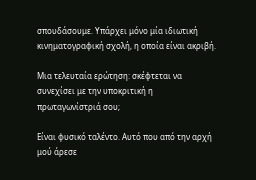σπουδάσουμε. Υπάρχει μόνο μία ιδιωτική κινηματογραφική σχολή, η οποία είναι ακριβή.

Μια τελευταία ερώτηση: σκέφτεται να συνεχίσει με την υποκριτική η πρωταγωνίστριά σου;

Είναι φυσικό ταλέντο. Αυτό που από την αρχή μού άρεσε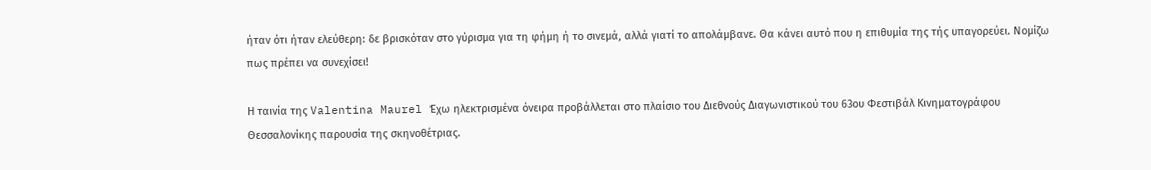ήταν ότι ήταν ελεύθερη: δε βρισκόταν στο γύρισμα για τη φήμη ή το σινεμά, αλλά γιατί το απολάμβανε. Θα κάνει αυτό που η επιθυμία της τής υπαγορεύει. Νομίζω πως πρέπει να συνεχίσει!

Η ταινία της Valentina Maurel Έχω ηλεκτρισμένα όνειρα προβάλλεται στο πλαίσιο του Διεθνούς Διαγωνιστικού του 63ου Φεστιβάλ Κινηματογράφου Θεσσαλονίκης παρουσία της σκηνοθέτριας.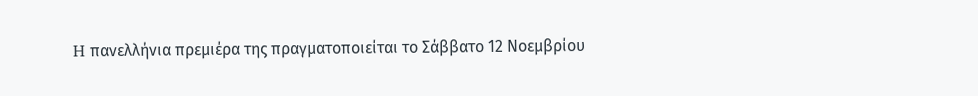H πανελλήνια πρεμιέρα της πραγματοποιείται το Σάββατο 12 Νοεμβρίου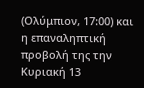(Ολύμπιον, 17:00) και η επαναληπτική προβολή της την Κυριακή 13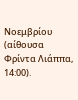Νοεμβρίου (αίθουσα Φρίντα Λιάππα, 14:00).